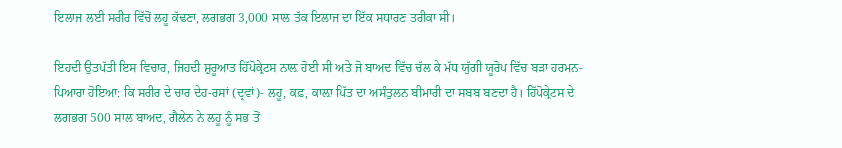ਇਲਾਜ ਲਈ ਸਰੀਰ ਵਿੱਚੋਂ ਲਹੂ ਕੱਢਣਾ, ਲਗਭਗ 3,000 ਸਾਲ ਤੱਕ ਇਲਾਜ ਦਾ ਇੱਕ ਸਧਾਰਣ ਤਰੀਕਾ ਸੀ।

ਇਹਦੀ ਉਤਪੱਤੀ ਇਸ ਵਿਚਾਰ, ਜਿਹਦੀ ਸ਼ੁਰੂਆਤ ਹਿੱਪੋਕ੍ਰੇਟਸ ਨਾਲ਼ ਹੋਈ ਸੀ ਅਤੇ ਜੋ ਬਾਅਦ ਵਿੱਚ ਚੱਲ ਕੇ ਮੱਧ ਯੁੱਗੀ ਯੂਰੋਪ ਵਿੱਚ ਬੜਾ ਹਰਮਨ-ਪਿਆਰਾ ਹੋਇਆ: ਕਿ ਸਰੀਰ ਦੇ ਚਾਰ ਦੇਹ-ਰਸਾਂ (ਦ੍ਰਵਾਂ)- ਲਹੂ, ਕਫ਼, ਕਾਲ਼ਾ ਪਿੱਤ ਦਾ ਅਸੰਤੁਲਨ ਬੀਮਾਰੀ ਦਾ ਸਬਬ ਬਣਦਾ ਹੈ। ਹਿੱਪੋਕ੍ਰੇਟਸ ਦੇ ਲਗਭਗ 500 ਸਾਲ ਬਾਅਦ, ਗੈਲੇਨ ਨੇ ਲਹੂ ਨੂੰ ਸਭ ਤੋਂ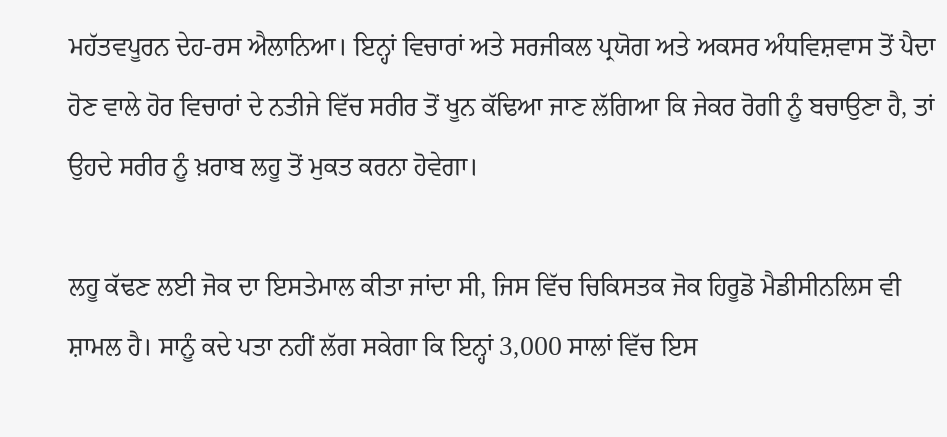ਮਹੱਤਵਪੂਰਨ ਦੇਹ-ਰਸ ਐਲਾਨਿਆ। ਇਨ੍ਹਾਂ ਵਿਚਾਰਾਂ ਅਤੇ ਸਰਜੀਕਲ ਪ੍ਰਯੋਗ ਅਤੇ ਅਕਸਰ ਅੰਧਵਿਸ਼ਵਾਸ ਤੋਂ ਪੈਦਾ ਹੋਣ ਵਾਲੇ ਹੋਰ ਵਿਚਾਰਾਂ ਦੇ ਨਤੀਜੇ ਵਿੱਚ ਸਰੀਰ ਤੋਂ ਖੂਨ ਕੱਢਿਆ ਜਾਣ ਲੱਗਿਆ ਕਿ ਜੇਕਰ ਰੋਗੀ ਨੂੰ ਬਚਾਉਣਾ ਹੈ, ਤਾਂ ਉਹਦੇ ਸਰੀਰ ਨੂੰ ਖ਼ਰਾਬ ਲਹੂ ਤੋਂ ਮੁਕਤ ਕਰਨਾ ਹੋਵੇਗਾ।

ਲਹੂ ਕੱਢਣ ਲਈ ਜੋਕ ਦਾ ਇਸਤੇਮਾਲ ਕੀਤਾ ਜਾਂਦਾ ਸੀ, ਜਿਸ ਵਿੱਚ ਚਿਕਿਸਤਕ ਜੋਕ ਹਿਰੂਡੋ ਮੈਡੀਸੀਨਲਿਸ ਵੀ ਸ਼ਾਮਲ ਹੈ। ਸਾਨੂੰ ਕਦੇ ਪਤਾ ਨਹੀਂ ਲੱਗ ਸਕੇਗਾ ਕਿ ਇਨ੍ਹਾਂ 3,000 ਸਾਲਾਂ ਵਿੱਚ ਇਸ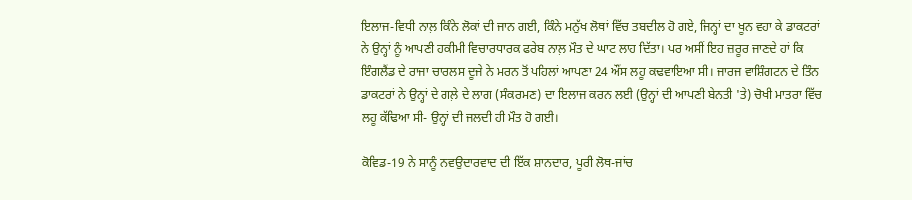ਇਲਾਜ-ਵਿਧੀ ਨਾਲ਼ ਕਿੰਨੇ ਲੋਕਾਂ ਦੀ ਜਾਨ ਗਈ, ਕਿੰਨੇ ਮਨੁੱਖ ਲੋਥਾਂ ਵਿੱਚ ਤਬਦੀਲ ਹੋ ਗਏ, ਜਿਨ੍ਹਾਂ ਦਾ ਖੂਨ ਵਹਾ ਕੇ ਡਾਕਟਰਾਂ ਨੇ ਉਨ੍ਹਾਂ ਨੂੰ ਆਪਣੀ ਹਕੀਮੀ ਵਿਚਾਰਧਾਰਕ ਫਰੇਬ ਨਾਲ਼ ਮੌਤ ਦੇ ਘਾਟ ਲਾਹ ਦਿੱਤਾ। ਪਰ ਅਸੀਂ ਇਹ ਜ਼ਰੂਰ ਜਾਣਦੇ ਹਾਂ ਕਿ ਇੰਗਲੈਂਡ ਦੇ ਰਾਜਾ ਚਾਰਲਸ ਦੂਜੇ ਨੇ ਮਰਨ ਤੋਂ ਪਹਿਲਾਂ ਆਪਣਾ 24 ਔਂਸ ਲਹੂ ਕਢਵਾਇਆ ਸੀ। ਜਾਰਜ ਵਾਸ਼ਿੰਗਟਨ ਦੇ ਤਿੰਨ ਡਾਕਟਰਾਂ ਨੇ ਉਨ੍ਹਾਂ ਦੇ ਗਲ਼ੇ ਦੇ ਲਾਗ (ਸੰਕਰਮਣ) ਦਾ ਇਲਾਜ ਕਰਨ ਲਈ (ਉਨ੍ਹਾਂ ਦੀ ਆਪਣੀ ਬੇਨਤੀ 'ਤੇ) ਚੋਖੀ ਮਾਤਰਾ ਵਿੱਚ ਲਹੂ ਕੱਢਿਆ ਸੀ- ਉਨ੍ਹਾਂ ਦੀ ਜਲਦੀ ਹੀ ਮੌਤ ਹੋ ਗਈ।

ਕੋਵਿਡ-19 ਨੇ ਸਾਨੂੰ ਨਵਉਦਾਰਵਾਦ ਦੀ ਇੱਕ ਸ਼ਾਨਦਾਰ, ਪੂਰੀ ਲੋਥ-ਜਾਂਚ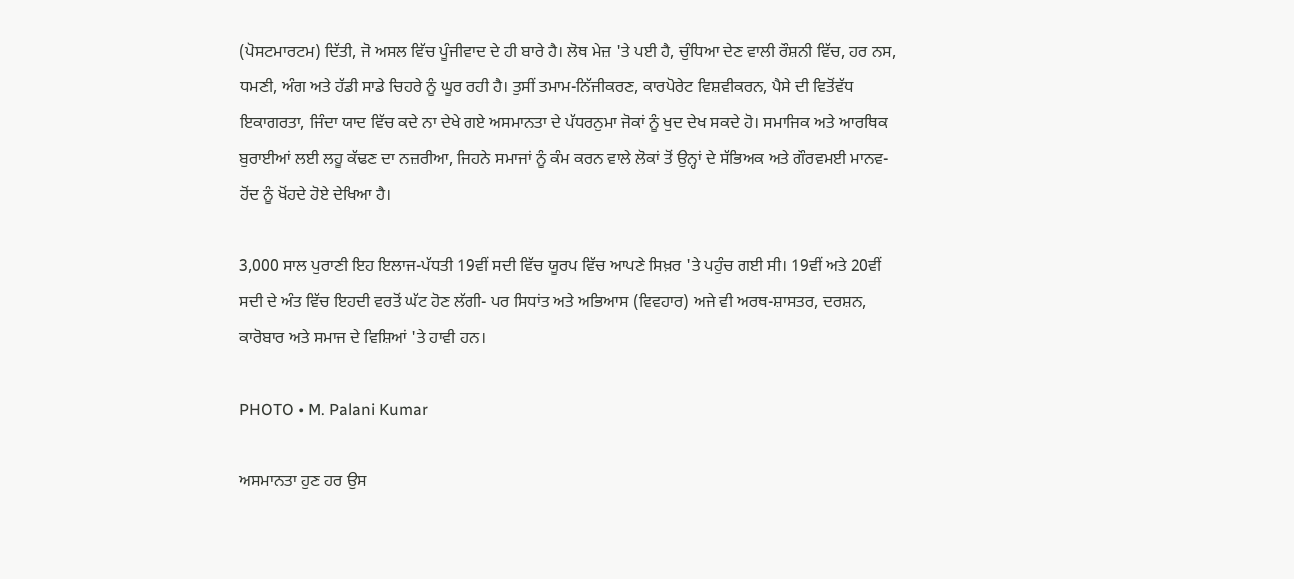(ਪੋਸਟਮਾਰਟਮ) ਦਿੱਤੀ, ਜੋ ਅਸਲ ਵਿੱਚ ਪੂੰਜੀਵਾਦ ਦੇ ਹੀ ਬਾਰੇ ਹੈ। ਲੋਥ ਮੇਜ਼ 'ਤੇ ਪਈ ਹੈ, ਚੁੰਧਿਆ ਦੇਣ ਵਾਲੀ ਰੌਸ਼ਨੀ ਵਿੱਚ, ਹਰ ਨਸ, ਧਮਣੀ, ਅੰਗ ਅਤੇ ਹੱਡੀ ਸਾਡੇ ਚਿਹਰੇ ਨੂੰ ਘੂਰ ਰਹੀ ਹੈ। ਤੁਸੀਂ ਤਮਾਮ-ਨਿੱਜੀਕਰਣ, ਕਾਰਪੋਰੇਟ ਵਿਸ਼ਵੀਕਰਨ, ਪੈਸੇ ਦੀ ਵਿਤੋਂਵੱਧ ਇਕਾਗਰਤਾ, ਜਿੰਦਾ ਯਾਦ ਵਿੱਚ ਕਦੇ ਨਾ ਦੇਖੇ ਗਏ ਅਸਮਾਨਤਾ ਦੇ ਪੱਧਰਨੁਮਾ ਜੋਕਾਂ ਨੂੰ ਖੁਦ ਦੇਖ ਸਕਦੇ ਹੋ। ਸਮਾਜਿਕ ਅਤੇ ਆਰਥਿਕ ਬੁਰਾਈਆਂ ਲਈ ਲਹੂ ਕੱਢਣ ਦਾ ਨਜ਼ਰੀਆ, ਜਿਹਨੇ ਸਮਾਜਾਂ ਨੂੰ ਕੰਮ ਕਰਨ ਵਾਲੇ ਲੋਕਾਂ ਤੋਂ ਉਨ੍ਹਾਂ ਦੇ ਸੱਭਿਅਕ ਅਤੇ ਗੌਰਵਮਈ ਮਾਨਵ-ਹੋਂਦ ਨੂੰ ਖੋਂਹਦੇ ਹੋਏ ਦੇਖਿਆ ਹੈ।

3,000 ਸਾਲ ਪੁਰਾਣੀ ਇਹ ਇਲਾਜ-ਪੱਧਤੀ 19ਵੀਂ ਸਦੀ ਵਿੱਚ ਯੂਰਪ ਵਿੱਚ ਆਪਣੇ ਸਿਖ਼ਰ 'ਤੇ ਪਹੁੰਚ ਗਈ ਸੀ। 19ਵੀਂ ਅਤੇ 20ਵੀਂ ਸਦੀ ਦੇ ਅੰਤ ਵਿੱਚ ਇਹਦੀ ਵਰਤੋਂ ਘੱਟ ਹੋਣ ਲੱਗੀ- ਪਰ ਸਿਧਾਂਤ ਅਤੇ ਅਭਿਆਸ (ਵਿਵਹਾਰ) ਅਜੇ ਵੀ ਅਰਥ-ਸ਼ਾਸਤਰ, ਦਰਸ਼ਨ, ਕਾਰੋਬਾਰ ਅਤੇ ਸਮਾਜ ਦੇ ਵਿਸ਼ਿਆਂ 'ਤੇ ਹਾਵੀ ਹਨ।

PHOTO • M. Palani Kumar

ਅਸਮਾਨਤਾ ਹੁਣ ਹਰ ਉਸ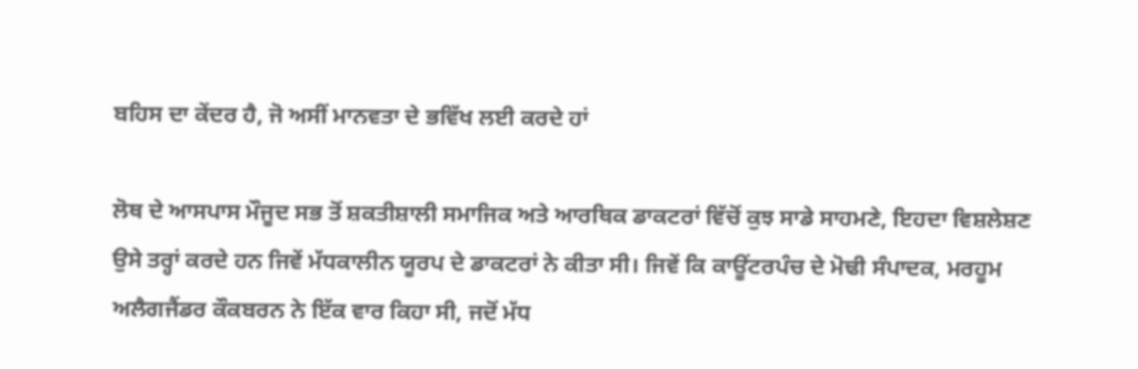ਬਹਿਸ ਦਾ ਕੇਂਦਰ ਹੈ, ਜੋ ਅਸੀਂ ਮਾਨਵਤਾ ਦੇ ਭਵਿੱਖ ਲਈ ਕਰਦੇ ਹਾਂ

ਲੋਥ ਦੇ ਆਸਪਾਸ ਮੌਜੂਦ ਸਭ ਤੋਂ ਸ਼ਕਤੀਸ਼ਾਲੀ ਸਮਾਜਿਕ ਅਤੇ ਆਰਥਿਕ ਡਾਕਟਰਾਂ ਵਿੱਚੋਂ ਕੁਝ ਸਾਡੇ ਸਾਹਮਣੇ, ਇਹਦਾ ਵਿਸ਼ਲੇਸ਼ਣ ਉਸੇ ਤਰ੍ਹਾਂ ਕਰਦੇ ਹਨ ਜਿਵੇਂ ਮੱਧਕਾਲੀਨ ਯੂਰਪ ਦੇ ਡਾਕਟਰਾਂ ਨੇ ਕੀਤਾ ਸੀ। ਜਿਵੇਂ ਕਿ ਕਾਊਂਟਰਪੰਚ ਦੇ ਮੋਢੀ ਸੰਪਾਦਕ, ਮਰਹੂਮ ਅਲੈਗਜੈਂਡਰ ਕੌਕਬਰਨ ਨੇ ਇੱਕ ਵਾਰ ਕਿਹਾ ਸੀ, ਜਦੋਂ ਮੱਧ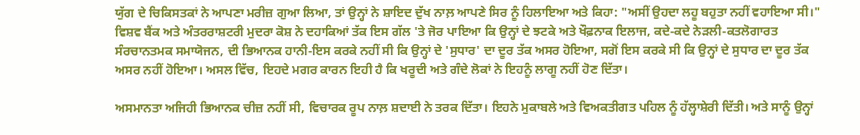ਯੁੱਗ ਦੇ ਚਿਕਿਸਤਕਾਂ ਨੇ ਆਪਣਾ ਮਰੀਜ਼ ਗੁਆ ਲਿਆ, ਤਾਂ ਉਨ੍ਹਾਂ ਨੇ ਸ਼ਾਇਦ ਦੁੱਖ ਨਾਲ਼ ਆਪਣੇ ਸਿਰ ਨੂੰ ਹਿਲਾਇਆ ਅਤੇ ਕਿਹਾ: "ਅਸੀਂ ਉਹਦਾ ਲਹੂ ਬਹੁਤਾ ਨਹੀਂ ਵਹਾਇਆ ਸੀ।"  ਵਿਸ਼ਵ ਬੈਂਕ ਅਤੇ ਅੰਤਰਰਾਸ਼ਟਰੀ ਮੁਦਰਾ ਕੋਸ਼ ਨੇ ਦਹਾਕਿਆਂ ਤੱਕ ਇਸ ਗੱਲ 'ਤੇ ਜੋਰ ਪਾਇਆ ਕਿ ਉਨ੍ਹਾਂ ਦੇ ਝਟਕੇ ਅਤੇ ਖੌਫ਼ਨਾਕ ਇਲਾਜ, ਕਦੇ-ਕਦੇ ਨੇੜਲੀ-ਕਤਲੋਗਾਰਤ ਸੰਰਚਾਨਤਮਕ ਸਮਾਯੋਜਨ, ਦੀ ਭਿਆਨਕ ਹਾਨੀ-ਇਸ ਕਰਕੇ ਨਹੀਂ ਸੀ ਕਿ ਉਨ੍ਹਾਂ ਦੇ 'ਸੁਧਾਰ' ਦਾ ਦੂਰ ਤੱਕ ਅਸਰ ਹੋਇਆ, ਸਗੋਂ ਇਸ ਕਰਕੇ ਸੀ ਕਿ ਉਨ੍ਹਾਂ ਦੇ ਸੁਧਾਰ ਦਾ ਦੂਰ ਤੱਕ ਅਸਰ ਨਹੀਂ ਹੋਇਆ। ਅਸਲ ਵਿੱਚ, ਇਹਦੇ ਮਗਰ ਕਾਰਨ ਇਹੀ ਹੈ ਕਿ ਖਰੂਦੀ ਅਤੇ ਗੰਦੇ ਲੋਕਾਂ ਨੇ ਇਹਨੂੰ ਲਾਗੂ ਨਹੀਂ ਹੋਣ ਦਿੱਤਾ।

ਅਸਮਾਨਤਾ ਅਜਿਹੀ ਭਿਆਨਕ ਚੀਜ਼ ਨਹੀਂ ਸੀ, ਵਿਚਾਰਕ ਰੂਪ ਨਾਲ਼ ਸ਼ਦਾਈ ਨੇ ਤਰਕ ਦਿੱਤਾ। ਇਹਨੇ ਮੁਕਾਬਲੇ ਅਤੇ ਵਿਅਕਤੀਗਤ ਪਹਿਲ ਨੂੰ ਹੱਲ੍ਹਾਸ਼ੇਰੀ ਦਿੱਤੀ। ਅਤੇ ਸਾਨੂੰ ਉਨ੍ਹਾਂ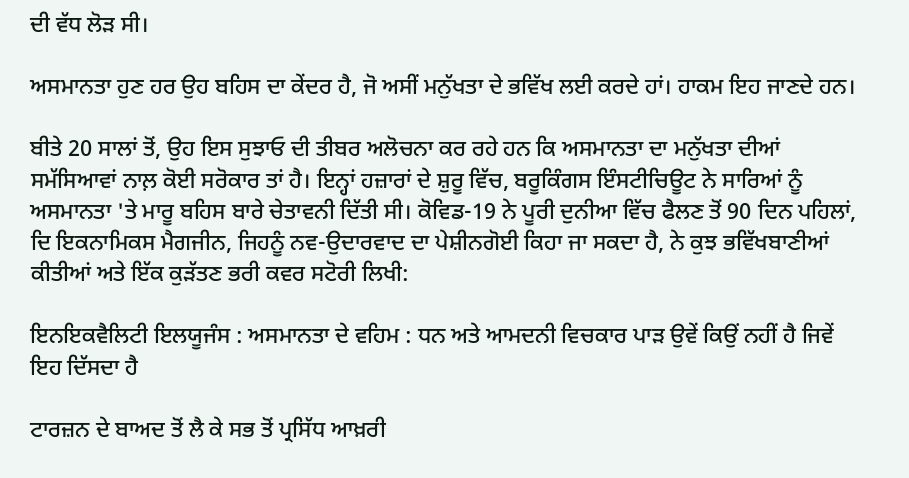ਦੀ ਵੱਧ ਲੋੜ ਸੀ।

ਅਸਮਾਨਤਾ ਹੁਣ ਹਰ ਉਹ ਬਹਿਸ ਦਾ ਕੇਂਦਰ ਹੈ, ਜੋ ਅਸੀਂ ਮਨੁੱਖਤਾ ਦੇ ਭਵਿੱਖ ਲਈ ਕਰਦੇ ਹਾਂ। ਹਾਕਮ ਇਹ ਜਾਣਦੇ ਹਨ।

ਬੀਤੇ 20 ਸਾਲਾਂ ਤੋਂ, ਉਹ ਇਸ ਸੁਝਾਓ ਦੀ ਤੀਬਰ ਅਲੋਚਨਾ ਕਰ ਰਹੇ ਹਨ ਕਿ ਅਸਮਾਨਤਾ ਦਾ ਮਨੁੱਖਤਾ ਦੀਆਂ ਸਮੱਸਿਆਵਾਂ ਨਾਲ਼ ਕੋਈ ਸਰੋਕਾਰ ਤਾਂ ਹੈ। ਇਨ੍ਹਾਂ ਹਜ਼ਾਰਾਂ ਦੇ ਸ਼ੁਰੂ ਵਿੱਚ, ਬਰੂਕਿੰਗਸ ਇੰਸਟੀਚਿਊਟ ਨੇ ਸਾਰਿਆਂ ਨੂੰ ਅਸਮਾਨਤਾ 'ਤੇ ਮਾਰੂ ਬਹਿਸ ਬਾਰੇ ਚੇਤਾਵਨੀ ਦਿੱਤੀ ਸੀ। ਕੋਵਿਡ-19 ਨੇ ਪੂਰੀ ਦੁਨੀਆ ਵਿੱਚ ਫੈਲਣ ਤੋਂ 90 ਦਿਨ ਪਹਿਲਾਂ, ਦਿ ਇਕਨਾਮਿਕਸ ਮੈਗਜੀਨ, ਜਿਹਨੂੰ ਨਵ-ਉਦਾਰਵਾਦ ਦਾ ਪੇਸ਼ੀਨਗੋਈ ਕਿਹਾ ਜਾ ਸਕਦਾ ਹੈ, ਨੇ ਕੁਝ ਭਵਿੱਖਬਾਣੀਆਂ ਕੀਤੀਆਂ ਅਤੇ ਇੱਕ ਕੁੜੱਤਣ ਭਰੀ ਕਵਰ ਸਟੋਰੀ ਲਿਖੀ:

ਇਨਇਕਵੈਲਿਟੀ ਇਲਯੂਜੰਸ : ਅਸਮਾਨਤਾ ਦੇ ਵਹਿਮ : ਧਨ ਅਤੇ ਆਮਦਨੀ ਵਿਚਕਾਰ ਪਾੜ ਉਵੇਂ ਕਿਉਂ ਨਹੀਂ ਹੈ ਜਿਵੇਂ ਇਹ ਦਿੱਸਦਾ ਹੈ

ਟਾਰਜ਼ਨ ਦੇ ਬਾਅਦ ਤੋਂ ਲੈ ਕੇ ਸਭ ਤੋਂ ਪ੍ਰਸਿੱਧ ਆਖ਼ਰੀ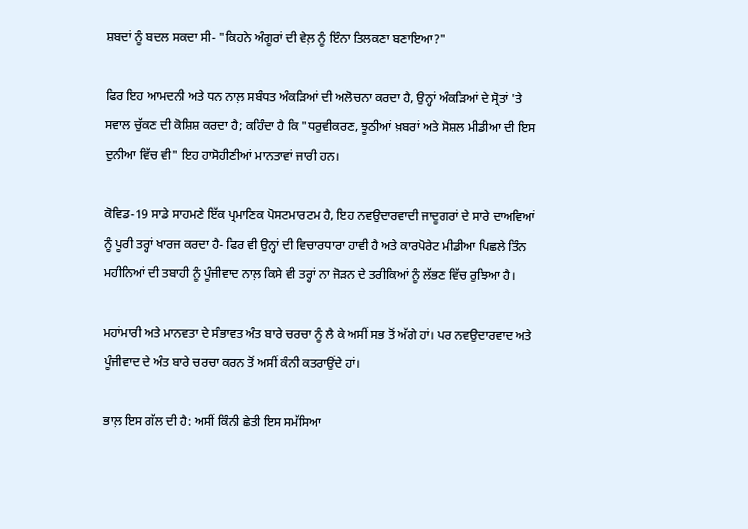ਸ਼ਬਦਾਂ ਨੂੰ ਬਦਲ ਸਕਦਾ ਸੀ- "ਕਿਹਨੇ ਅੰਗੂਰਾਂ ਦੀ ਵੇਲ਼ ਨੂੰ ਇੰਨਾ ਤਿਲਕਣਾ ਬਣਾਇਆ?"

ਫਿਰ ਇਹ ਆਮਦਨੀ ਅਤੇ ਧਨ ਨਾਲ਼ ਸਬੰਧਤ ਅੰਕੜਿਆਂ ਦੀ ਅਲੋਚਨਾ ਕਰਦਾ ਹੈ, ਉਨ੍ਹਾਂ ਅੰਕੜਿਆਂ ਦੇ ਸ੍ਰੋਤਾਂ 'ਤੇ ਸਵਾਲ ਚੁੱਕਣ ਦੀ ਕੋਸ਼ਿਸ਼ ਕਰਦਾ ਹੈ; ਕਹਿੰਦਾ ਹੈ ਕਿ "ਧਰੁਵੀਕਰਣ, ਝੂਠੀਆਂ ਖ਼ਬਰਾਂ ਅਤੇ ਸੋਸ਼ਲ ਮੀਡੀਆ ਦੀ ਇਸ ਦੁਨੀਆ ਵਿੱਚ ਵੀ" ਇਹ ਹਾਸੋਹੀਣੀਆਂ ਮਾਨਤਾਵਾਂ ਜਾਰੀ ਹਨ।

ਕੋਵਿਡ-19 ਸਾਡੇ ਸਾਹਮਣੇ ਇੱਕ ਪ੍ਰਮਾਣਿਕ ਪੋਸਟਮਾਰਟਮ ਹੈ, ਇਹ ਨਵਉਦਾਰਵਾਦੀ ਜਾਦੂਗਰਾਂ ਦੇ ਸਾਰੇ ਦਾਅਵਿਆਂ ਨੂੰ ਪੂਰੀ ਤਰ੍ਹਾਂ ਖਾਰਜ ਕਰਦਾ ਹੈ- ਫਿਰ ਵੀ ਉਨ੍ਹਾਂ ਦੀ ਵਿਚਾਰਧਾਰਾ ਹਾਵੀ ਹੈ ਅਤੇ ਕਾਰਪੋਰੇਟ ਮੀਡੀਆ ਪਿਛਲੇ ਤਿੰਨ ਮਹੀਨਿਆਂ ਦੀ ਤਬਾਹੀ ਨੂੰ ਪੂੰਜੀਵਾਦ ਨਾਲ਼ ਕਿਸੇ ਵੀ ਤਰ੍ਹਾਂ ਨਾ ਜੋੜਨ ਦੇ ਤਰੀਕਿਆਂ ਨੂੰ ਲੱਭਣ ਵਿੱਚ ਰੁਝਿਆ ਹੈ।

ਮਹਾਂਮਾਰੀ ਅਤੇ ਮਾਨਵਤਾ ਦੇ ਸੰਭਾਵਤ ਅੰਤ ਬਾਰੇ ਚਰਚਾ ਨੂੰ ਲੈ ਕੇ ਅਸੀਂ ਸਭ ਤੋਂ ਅੱਗੇ ਹਾਂ। ਪਰ ਨਵਉਦਾਰਵਾਦ ਅਤੇ ਪੂੰਜੀਵਾਦ ਦੇ ਅੰਤ ਬਾਰੇ ਚਰਚਾ ਕਰਨ ਤੋਂ ਅਸੀਂ ਕੰਨੀ ਕਤਰਾਉਂਦੇ ਹਾਂ।

ਭਾਲ਼ ਇਸ ਗੱਲ ਦੀ ਹੈ: ਅਸੀਂ ਕਿੰਨੀ ਛੇਤੀ ਇਸ ਸਮੱਸਿਆ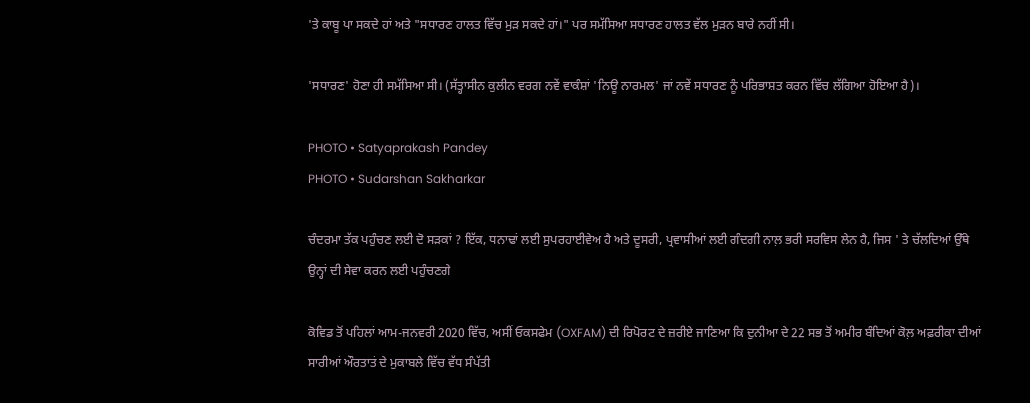'ਤੇ ਕਾਬੂ ਪਾ ਸਕਦੇ ਹਾਂ ਅਤੇ "ਸਧਾਰਣ ਹਾਲਤ ਵਿੱਚ ਮੁੜ ਸਕਦੇ ਹਾਂ।" ਪਰ ਸਮੱਸਿਆ ਸਧਾਰਣ ਹਾਲਤ ਵੱਲ ਮੁੜਨ ਬਾਰੇ ਨਹੀਂ ਸੀ।

'ਸਧਾਰਣ' ਹੋਣਾ ਹੀ ਸਮੱਸਿਆ ਸੀ। (ਸੱਤ੍ਹਾਸੀਨ ਕੁਲੀਨ ਵਰਗ ਨਵੇਂ ਵਾਕੰਸ਼ਾਂ 'ਨਿਊ ਨਾਰਮਲ' ਜਾਂ ਨਵੇਂ ਸਧਾਰਣ ਨੂੰ ਪਰਿਭਾਸ਼ਤ ਕਰਨ ਵਿੱਚ ਲੱਗਿਆ ਹੋਇਆ ਹੈ)।

PHOTO • Satyaprakash Pandey
PHOTO • Sudarshan Sakharkar

ਚੰਦਰਮਾ ਤੱਕ ਪਹੁੰਚਣ ਲਈ ਦੋ ਸੜਕਾਂ ? ਇੱਕ, ਧਨਾਢਾਂ ਲਈ ਸੁਪਰਹਾਈਵੇਅ ਹੈ ਅਤੇ ਦੂਸਰੀ, ਪ੍ਰਵਾਸੀਆਂ ਲਈ ਗੰਦਗੀ ਨਾਲ਼ ਭਰੀ ਸਰਵਿਸ ਲੇਨ ਹੈ, ਜਿਸ ' ਤੇ ਚੱਲਦਿਆਂ ਉੱਥੇ ਉਨ੍ਹਾਂ ਦੀ ਸੇਵਾ ਕਰਨ ਲਈ ਪਹੁੰਚਣਗੇ

ਕੋਵਿਡ ਤੋਂ ਪਹਿਲਾਂ ਆਮ-ਜਨਵਰੀ 2020 ਵਿੱਚ, ਅਸੀਂ ਓਕਸਫੇਮ (OXFAM) ਦੀ ਰਿਪੋਰਟ ਦੇ ਜ਼ਰੀਏ ਜਾਣਿਆ ਕਿ ਦੁਨੀਆ ਦੇ 22 ਸਭ ਤੋਂ ਅਮੀਰ ਬੰਦਿਆਂ ਕੋਲ਼ ਅਫ਼ਰੀਕਾ ਦੀਆਂ ਸਾਰੀਆਂ ਔਰਤਾਤਂ ਦੇ ਮੁਕਾਬਲੇ ਵਿੱਚ ਵੱਧ ਸੰਪੱਤੀ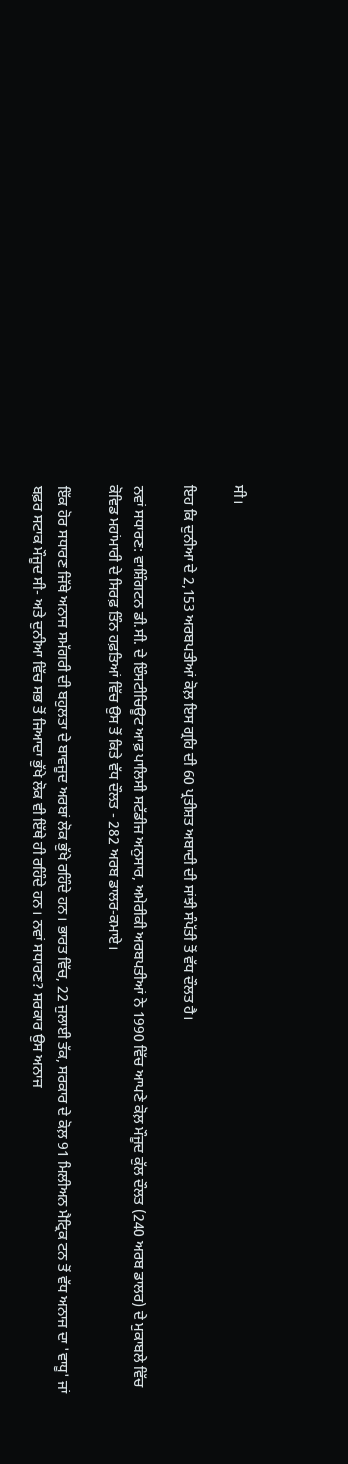ਸੀ।

ਇਹ ਕਿ ਦੁਨੀਆ ਦੇ 2,153 ਅਰਬਪਤੀਆਂ ਕੋਲ਼ ਇਸ ਗ੍ਰਹਿ ਦੀ 60 ਪ੍ਰਤੀਸ਼ਤ ਅਬਾਦੀ ਦੀ ਸਾਂਝੀ ਸੰਪੱਤੀ ਤੋਂ ਵੱਧ ਦੌਲਤ ਹੈ।

ਨਵਾਂ ਸਧਾਰਣ: ਵਾਸ਼ਿੰਗਟਨ ਡੀ.ਸੀ. ਦੇ ਇੰਸਟੀਚਿਊਟ ਆਫ਼ ਪਾਲਿਸੀ ਸਟੱਡੀਜ ਅਨੁਸਾਰ, ਅਮੇਰੀਕੀ ਅਰਬਪਤੀਆਂ ਨੇ 1990 ਵਿੱਚ ਆਪਣੇ ਕੋਲ਼ ਮੌਜੂਦ ਕੁੱਲ ਦੌਲਤ (240 ਅਰਬ ਡਾਲਰ) ਦੇ ਮੁਕਾਬਲੇ ਵਿੱਚ ਕੋਵਿਡ ਮਹਾਂਮਾਰੀ ਦੇ ਸਿਰਫ਼ ਤਿੰਨ ਹਫ਼ਤਿਆਂ ਵਿੱਚ ਉਸ ਤੋਂ ਕਿਤੇ ਵੱਧ ਦੌਲਤ - 282 ਅਰਬ ਡਾਲਰ-ਕਮਾਏ।

ਇੱਕ ਹੋਰ ਸਧਾਰਣ ਜਿੱਥੇ ਅਨਾਜ ਸਮੱਗਰੀ ਦੀ ਬਹੁਲਤਾ ਦੇ ਬਾਵਜੂਦ ਅਰਬਾਂ ਲੋਕ ਭੁੱਖੇ ਰਹਿੰਦੇ ਹਨ। ਭਾਰਤ ਵਿੱਚ, 22 ਜੁਲਾਈ ਤੱਕ, ਸਰਕਾਰ ਦੇ ਕੋਲ਼ 91 ਮਿਲੀਅਨ ਮੈਟ੍ਰਿਕ ਟਨ ਤੋਂ ਵੱਧ ਅਨਾਜ ਦਾ 'ਵਾਧੂ' ਜਾਂ ਬਫ਼ਰ ਸਟਾਕ ਮੌਜੂਦ ਸੀ- ਅਤੇ ਦੁਨੀਆ ਵਿੱਚ ਸਭ ਤੋਂ ਜਿਆਦਾ ਭੁੱਖੇ ਲੋਕ ਵੀ ਇੱਥੇ ਹੀ ਰਹਿੰਦੇ ਹਨ। ਨਵਾਂ ਸਧਾਰਣ? ਸਰਕਾਰ ਉਸ ਅਨਾਜ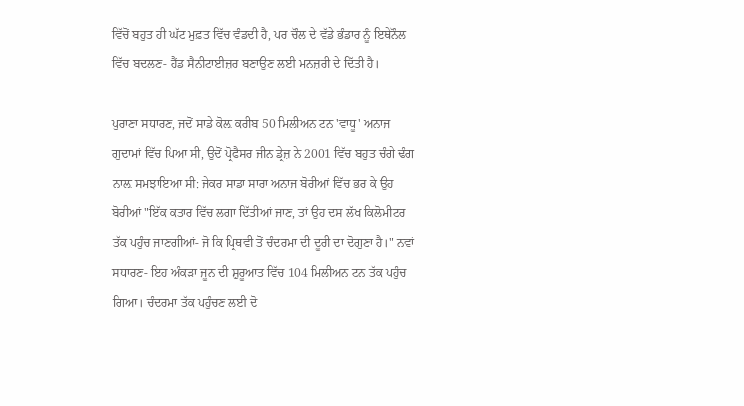ਵਿੱਚੋਂ ਬਹੁਤ ਹੀ ਘੱਟ ਮੁਫ਼ਤ ਵਿੱਚ ਵੰਡਦੀ ਹੈ, ਪਰ ਚੌਲ ਦੇ ਵੱਡੇ ਭੰਡਾਰ ਨੂੰ ਇਥੇਨੌਲ ਵਿੱਚ ਬਦਲਣ- ਹੈਂਡ ਸੈਨੀਟਾਈਜ਼ਰ ਬਣਾਉਣ ਲਈ ਮਨਜ਼ਰੀ ਦੇ ਦਿੱਤੀ ਹੈ।

ਪੁਰਾਣਾ ਸਧਾਰਣ, ਜਦੋਂ ਸਾਡੇ ਕੋਲ਼ ਕਰੀਬ 50 ਮਿਲੀਅਨ ਟਨ 'ਵਾਧੂ' ਅਨਾਜ ਗੁਦਾਮਾਂ ਵਿੱਚ ਪਿਆ ਸੀ, ਉਦੋਂ ਪ੍ਰੋਫੈਸਰ ਜੀਨ ਡ੍ਰੇਜ਼ ਨੇ 2001 ਵਿੱਚ ਬਹੁਤ ਚੰਗੇ ਢੰਗ ਨਾਲ਼ ਸਮਝਾਇਆ ਸੀ: ਜੇਕਰ ਸਾਡਾ ਸਾਰਾ ਅਨਾਜ ਬੋਰੀਆਂ ਵਿੱਚ ਭਰ ਕੇ ਉਹ ਬੋਰੀਆਂ "ਇੱਕ ਕਤਾਰ ਵਿੱਚ ਲਗਾ ਦਿੱਤੀਆਂ ਜਾਣ, ਤਾਂ ਉਹ ਦਸ ਲੱਖ ਕਿਲੋਮੀਟਰ ਤੱਕ ਪਹੁੰਚ ਜਾਣਗੀਆਂ- ਜੋ ਕਿ ਪ੍ਰਿਥਵੀ ਤੋਂ ਚੰਦਰਮਾ ਦੀ ਦੂਰੀ ਦਾ ਦੋਗੁਣਾ ਹੈ।" ਨਵਾਂ ਸਧਾਰਣ- ਇਹ ਅੰਕੜਾ ਜੂਨ ਦੀ ਸ਼ੁਰੂਆਤ ਵਿੱਚ 104 ਮਿਲੀਅਨ ਟਨ ਤੱਕ ਪਹੁੰਚ ਗਿਆ। ਚੰਦਰਮਾ ਤੱਕ ਪਹੁੰਚਣ ਲਈ ਦੋ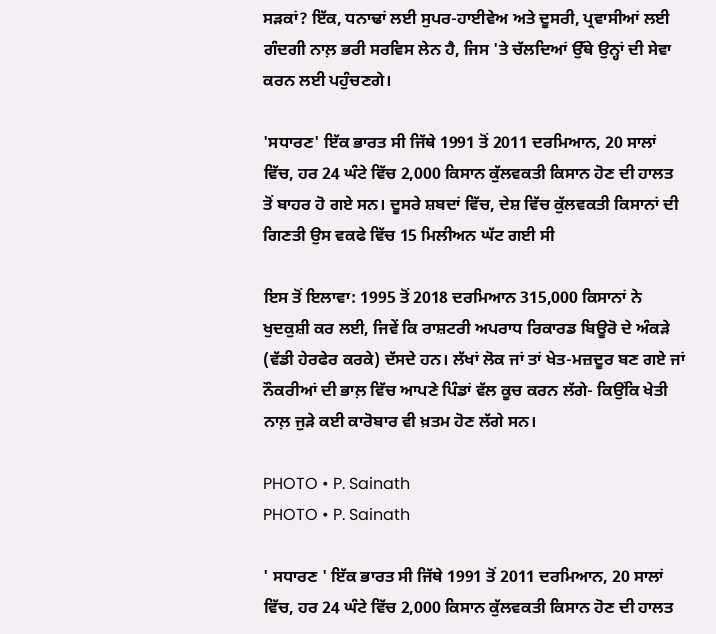ਸੜਕਾਂ? ਇੱਕ, ਧਨਾਢਾਂ ਲਈ ਸੁਪਰ-ਹਾਈਵੇਅ ਅਤੇ ਦੂਸਰੀ, ਪ੍ਰਵਾਸੀਆਂ ਲਈ ਗੰਦਗੀ ਨਾਲ਼ ਭਰੀ ਸਰਵਿਸ ਲੇਨ ਹੈ, ਜਿਸ 'ਤੇ ਚੱਲਦਿਆਂ ਉੱਥੇ ਉਨ੍ਹਾਂ ਦੀ ਸੇਵਾ ਕਰਨ ਲਈ ਪਹੁੰਚਣਗੇ।

'ਸਧਾਰਣ' ਇੱਕ ਭਾਰਤ ਸੀ ਜਿੱਥੇ 1991 ਤੋਂ 2011 ਦਰਮਿਆਨ, 20 ਸਾਲਾਂ ਵਿੱਚ, ਹਰ 24 ਘੰਟੇ ਵਿੱਚ 2,000 ਕਿਸਾਨ ਕੁੱਲਵਕਤੀ ਕਿਸਾਨ ਹੋਣ ਦੀ ਹਾਲਤ ਤੋਂ ਬਾਹਰ ਹੋ ਗਏ ਸਨ। ਦੂਸਰੇ ਸ਼ਬਦਾਂ ਵਿੱਚ, ਦੇਸ਼ ਵਿੱਚ ਕੁੱਲਵਕਤੀ ਕਿਸਾਨਾਂ ਦੀ ਗਿਣਤੀ ਉਸ ਵਕਫੇ ਵਿੱਚ 15 ਮਿਲੀਅਨ ਘੱਟ ਗਈ ਸੀ

ਇਸ ਤੋਂ ਇਲਾਵਾ: 1995 ਤੋਂ 2018 ਦਰਮਿਆਨ 315,000 ਕਿਸਾਨਾਂ ਨੇ ਖੁਦਕੁਸ਼ੀ ਕਰ ਲਈ, ਜਿਵੇਂ ਕਿ ਰਾਸ਼ਟਰੀ ਅਪਰਾਧ ਰਿਕਾਰਡ ਬਿਊਰੋ ਦੇ ਅੰਕੜੇ (ਵੱਡੀ ਹੇਰਫੇਰ ਕਰਕੇ) ਦੱਸਦੇ ਹਨ। ਲੱਖਾਂ ਲੋਕ ਜਾਂ ਤਾਂ ਖੇਤ-ਮਜ਼ਦੂਰ ਬਣ ਗਏ ਜਾਂ ਨੌਕਰੀਆਂ ਦੀ ਭਾਲ਼ ਵਿੱਚ ਆਪਣੇ ਪਿੰਡਾਂ ਵੱਲ ਕੂਚ ਕਰਨ ਲੱਗੇ- ਕਿਉਂਕਿ ਖੇਤੀ ਨਾਲ਼ ਜੁੜੇ ਕਈ ਕਾਰੋਬਾਰ ਵੀ ਖ਼ਤਮ ਹੋਣ ਲੱਗੇ ਸਨ।

PHOTO • P. Sainath
PHOTO • P. Sainath

' ਸਧਾਰਣ ' ਇੱਕ ਭਾਰਤ ਸੀ ਜਿੱਥੇ 1991 ਤੋਂ 2011 ਦਰਮਿਆਨ, 20 ਸਾਲਾਂ ਵਿੱਚ, ਹਰ 24 ਘੰਟੇ ਵਿੱਚ 2,000 ਕਿਸਾਨ ਕੁੱਲਵਕਤੀ ਕਿਸਾਨ ਹੋਣ ਦੀ ਹਾਲਤ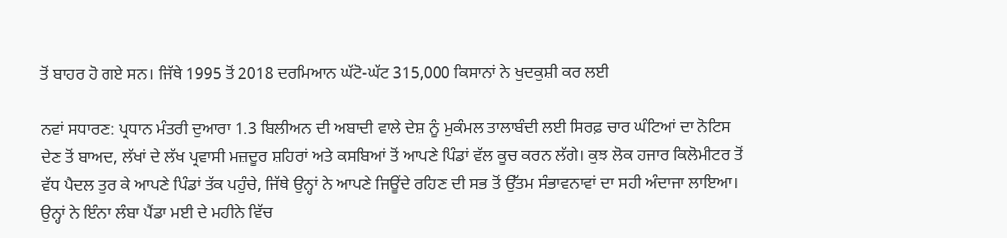ਤੋਂ ਬਾਹਰ ਹੋ ਗਏ ਸਨ। ਜਿੱਥੇ 1995 ਤੋਂ 2018 ਦਰਮਿਆਨ ਘੱਟੋ-ਘੱਟ 315,000 ਕਿਸਾਨਾਂ ਨੇ ਖੁਦਕੁਸ਼ੀ ਕਰ ਲਈ

ਨਵਾਂ ਸਧਾਰਣ: ਪ੍ਰਧਾਨ ਮੰਤਰੀ ਦੁਆਰਾ 1.3 ਬਿਲੀਅਨ ਦੀ ਅਬਾਦੀ ਵਾਲੇ ਦੇਸ਼ ਨੂੰ ਮੁਕੰਮਲ ਤਾਲਾਬੰਦੀ ਲਈ ਸਿਰਫ਼ ਚਾਰ ਘੰਟਿਆਂ ਦਾ ਨੋਟਿਸ ਦੇਣ ਤੋਂ ਬਾਅਦ, ਲੱਖਾਂ ਦੇ ਲੱਖ ਪ੍ਰਵਾਸੀ ਮਜ਼ਦੂਰ ਸ਼ਹਿਰਾਂ ਅਤੇ ਕਸਬਿਆਂ ਤੋਂ ਆਪਣੇ ਪਿੰਡਾਂ ਵੱਲ ਕੂਚ ਕਰਨ ਲੱਗੇ। ਕੁਝ ਲੋਕ ਹਜਾਰ ਕਿਲੋਮੀਟਰ ਤੋਂ ਵੱਧ ਪੈਦਲ ਤੁਰ ਕੇ ਆਪਣੇ ਪਿੰਡਾਂ ਤੱਕ ਪਹੁੰਚੇ, ਜਿੱਥੇ ਉਨ੍ਹਾਂ ਨੇ ਆਪਣੇ ਜਿਊਂਦੇ ਰਹਿਣ ਦੀ ਸਭ ਤੋਂ ਉੱਤਮ ਸੰਭਾਵਨਾਵਾਂ ਦਾ ਸਹੀ ਅੰਦਾਜਾ ਲਾਇਆ। ਉਨ੍ਹਾਂ ਨੇ ਇੰਨਾ ਲੰਬਾ ਪੈਂਡਾ ਮਈ ਦੇ ਮਹੀਨੇ ਵਿੱਚ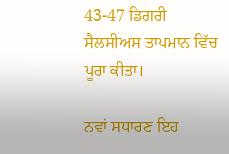43-47 ਡਿਗਰੀ ਸੈਲਸੀਅਸ ਤਾਪਮਾਨ ਵਿੱਚ ਪੂਰਾ ਕੀਤਾ।

ਨਵਾਂ ਸਧਾਰਣ ਇਹ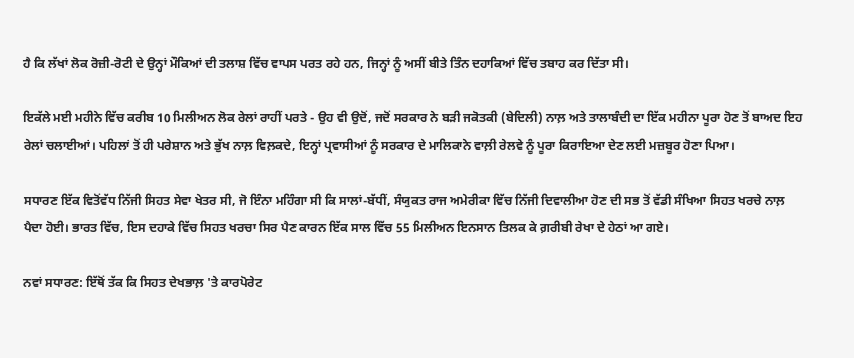ਹੈ ਕਿ ਲੱਖਾਂ ਲੋਕ ਰੋਜ਼ੀ-ਰੋਟੀ ਦੇ ਉਨ੍ਹਾਂ ਮੌਕਿਆਂ ਦੀ ਤਲਾਸ਼ ਵਿੱਚ ਵਾਪਸ ਪਰਤ ਰਹੇ ਹਨ, ਜਿਨ੍ਹਾਂ ਨੂੰ ਅਸੀਂ ਬੀਤੇ ਤਿੰਨ ਦਹਾਕਿਆਂ ਵਿੱਚ ਤਬਾਹ ਕਰ ਦਿੱਤਾ ਸੀ।

ਇਕੱਲੇ ਮਈ ਮਹੀਨੇ ਵਿੱਚ ਕਰੀਬ 10 ਮਿਲੀਅਨ ਲੋਕ ਰੇਲਾਂ ਰਾਹੀਂ ਪਰਤੇ - ਉਹ ਵੀ ਉਦੋਂ, ਜਦੋਂ ਸਰਕਾਰ ਨੇ ਬੜੀ ਜਕੋਤਕੀ (ਬੇਦਿਲੀ) ਨਾਲ਼ ਅਤੇ ਤਾਲਾਬੰਦੀ ਦਾ ਇੱਕ ਮਹੀਨਾ ਪੂਰਾ ਹੋਣ ਤੋਂ ਬਾਅਦ ਇਹ ਰੇਲਾਂ ਚਲਾਈਆਂ। ਪਹਿਲਾਂ ਤੋਂ ਹੀ ਪਰੇਸ਼ਾਨ ਅਤੇ ਭੁੱਖ ਨਾਲ਼ ਵਿਲ਼ਕਦੇ, ਇਨ੍ਹਾਂ ਪ੍ਰਵਾਸੀਆਂ ਨੂੰ ਸਰਕਾਰ ਦੇ ਮਾਲਿਕਾਨੇ ਵਾਲ਼ੀ ਰੇਲਵੇ ਨੂੰ ਪੂਰਾ ਕਿਰਾਇਆ ਦੇਣ ਲਈ ਮਜ਼ਬੂਰ ਹੋਣਾ ਪਿਆ।

ਸਧਾਰਣ ਇੱਕ ਵਿਤੋਂਵੱਧ ਨਿੱਜੀ ਸਿਹਤ ਸੇਵਾ ਖੇਤਰ ਸੀ, ਜੋ ਇੰਨਾ ਮਹਿੰਗਾ ਸੀ ਕਿ ਸਾਲਾਂ-ਬੱਧੀਂ, ਸੰਯੁਕਤ ਰਾਜ ਅਮੇਰੀਕਾ ਵਿੱਚ ਨਿੱਜੀ ਦਿਵਾਲੀਆ ਹੋਣ ਦੀ ਸਭ ਤੋਂ ਵੱਡੀ ਸੰਖਿਆ ਸਿਹਤ ਖਰਚੇ ਨਾਲ਼ ਪੈਦਾ ਹੋਈ। ਭਾਰਤ ਵਿੱਚ, ਇਸ ਦਹਾਕੇ ਵਿੱਚ ਸਿਹਤ ਖਰਚਾ ਸਿਰ ਪੈਣ ਕਾਰਨ ਇੱਕ ਸਾਲ ਵਿੱਚ 55 ਮਿਲੀਅਨ ਇਨਸਾਨ ਤਿਲਕ ਕੇ ਗ਼ਰੀਬੀ ਰੇਖਾ ਦੇ ਹੇਠਾਂ ਆ ਗਏ।

ਨਵਾਂ ਸਧਾਰਣ: ਇੱਥੋਂ ਤੱਕ ਕਿ ਸਿਹਤ ਦੇਖਭਾਲ਼ 'ਤੇ ਕਾਰਪੋਰੇਟ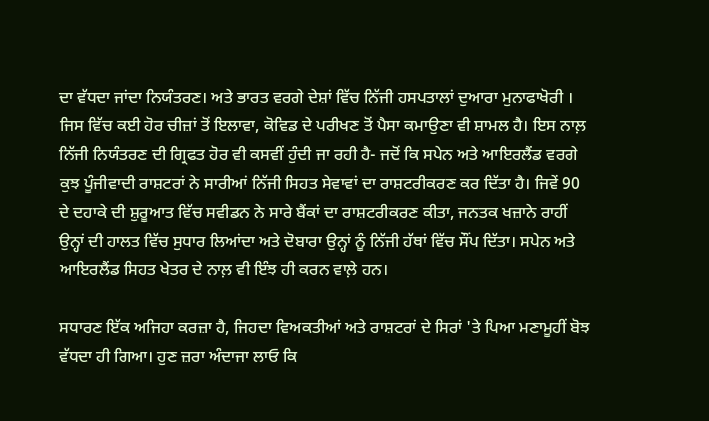ਦਾ ਵੱਧਦਾ ਜਾਂਦਾ ਨਿਯੰਤਰਣ। ਅਤੇ ਭਾਰਤ ਵਰਗੇ ਦੇਸ਼ਾਂ ਵਿੱਚ ਨਿੱਜੀ ਹਸਪਤਾਲਾਂ ਦੁਆਰਾ ਮੁਨਾਫਾਖੋਰੀ । ਜਿਸ ਵਿੱਚ ਕਈ ਹੋਰ ਚੀਜ਼ਾਂ ਤੋਂ ਇਲਾਵਾ, ਕੋਵਿਡ ਦੇ ਪਰੀਖਣ ਤੋਂ ਪੈਸਾ ਕਮਾਉਣਾ ਵੀ ਸ਼ਾਮਲ ਹੈ। ਇਸ ਨਾਲ਼ ਨਿੱਜੀ ਨਿਯੰਤਰਣ ਦੀ ਗ੍ਰਿਫਤ ਹੋਰ ਵੀ ਕਸਵੀਂ ਹੁੰਦੀ ਜਾ ਰਹੀ ਹੈ- ਜਦੋਂ ਕਿ ਸਪੇਨ ਅਤੇ ਆਇਰਲੈਂਡ ਵਰਗੇ ਕੁਝ ਪੂੰਜੀਵਾਦੀ ਰਾਸ਼ਟਰਾਂ ਨੇ ਸਾਰੀਆਂ ਨਿੱਜੀ ਸਿਹਤ ਸੇਵਾਵਾਂ ਦਾ ਰਾਸ਼ਟਰੀਕਰਣ ਕਰ ਦਿੱਤਾ ਹੈ। ਜਿਵੇਂ 90 ਦੇ ਦਹਾਕੇ ਦੀ ਸ਼ੁਰੂਆਤ ਵਿੱਚ ਸਵੀਡਨ ਨੇ ਸਾਰੇ ਬੈਂਕਾਂ ਦਾ ਰਾਸ਼ਟਰੀਕਰਣ ਕੀਤਾ, ਜਨਤਕ ਖਜ਼ਾਨੇ ਰਾਹੀਂ ਉਨ੍ਹਾਂ ਦੀ ਹਾਲਤ ਵਿੱਚ ਸੁਧਾਰ ਲਿਆਂਦਾ ਅਤੇ ਦੋਬਾਰਾ ਉਨ੍ਹਾਂ ਨੂੰ ਨਿੱਜੀ ਹੱਥਾਂ ਵਿੱਚ ਸੌਂਪ ਦਿੱਤਾ। ਸਪੇਨ ਅਤੇ ਆਇਰਲੈਂਡ ਸਿਹਤ ਖੇਤਰ ਦੇ ਨਾਲ਼ ਵੀ ਇੰਝ ਹੀ ਕਰਨ ਵਾਲ਼ੇ ਹਨ।

ਸਧਾਰਣ ਇੱਕ ਅਜਿਹਾ ਕਰਜ਼ਾ ਹੈ, ਜਿਹਦਾ ਵਿਅਕਤੀਆਂ ਅਤੇ ਰਾਸ਼ਟਰਾਂ ਦੇ ਸਿਰਾਂ 'ਤੇ ਪਿਆ ਮਣਾਮੂਹੀਂ ਬੋਝ ਵੱਧਦਾ ਹੀ ਗਿਆ। ਹੁਣ ਜ਼ਰਾ ਅੰਦਾਜਾ ਲਾਓ ਕਿ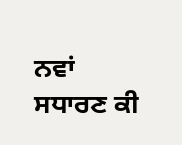ਨਵਾਂ ਸਧਾਰਣ ਕੀ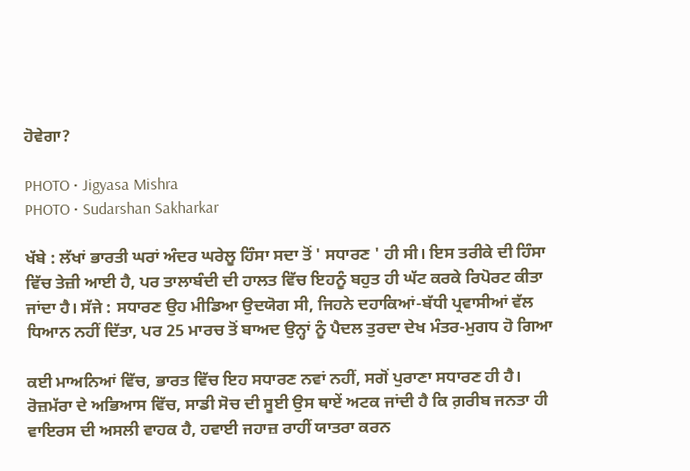ਹੋਵੇਗਾ?

PHOTO • Jigyasa Mishra
PHOTO • Sudarshan Sakharkar

ਖੱਬੇ : ਲੱਖਾਂ ਭਾਰਤੀ ਘਰਾਂ ਅੰਦਰ ਘਰੇਲੂ ਹਿੰਸਾ ਸਦਾ ਤੋਂ ' ਸਧਾਰਣ ' ਹੀ ਸੀ। ਇਸ ਤਰੀਕੇ ਦੀ ਹਿੰਸਾ ਵਿੱਚ ਤੇਜ਼ੀ ਆਈ ਹੈ, ਪਰ ਤਾਲਾਬੰਦੀ ਦੀ ਹਾਲਤ ਵਿੱਚ ਇਹਨੂੰ ਬਹੁਤ ਹੀ ਘੱਟ ਕਰਕੇ ਰਿਪੋਰਟ ਕੀਤਾ ਜਾਂਦਾ ਹੈ। ਸੱਜੇ : ਸਧਾਰਣ ਉਹ ਮੀਡਿਆ ਉਦਯੋਗ ਸੀ, ਜਿਹਨੇ ਦਹਾਕਿਆਂ-ਬੱਧੀ ਪ੍ਰਵਾਸੀਆਂ ਵੱਲ ਧਿਆਨ ਨਹੀਂ ਦਿੱਤਾ, ਪਰ 25 ਮਾਰਚ ਤੋਂ ਬਾਅਦ ਉਨ੍ਹਾਂ ਨੂੰ ਪੈਦਲ ਤੁਰਦਾ ਦੇਖ ਮੰਤਰ-ਮੁਗਧ ਹੋ ਗਿਆ

ਕਈ ਮਾਅਨਿਆਂ ਵਿੱਚ, ਭਾਰਤ ਵਿੱਚ ਇਹ ਸਧਾਰਣ ਨਵਾਂ ਨਹੀਂ, ਸਗੋਂ ਪੁਰਾਣਾ ਸਧਾਰਣ ਹੀ ਹੈ। ਰੋਜ਼ਮੱਰਾ ਦੇ ਅਭਿਆਸ ਵਿੱਚ, ਸਾਡੀ ਸੋਚ ਦੀ ਸੂਈ ਉਸ ਥਾਏਂ ਅਟਕ ਜਾਂਦੀ ਹੈ ਕਿ ਗ਼ਰੀਬ ਜਨਤਾ ਹੀ ਵਾਇਰਸ ਦੀ ਅਸਲੀ ਵਾਹਕ ਹੈ, ਹਵਾਈ ਜਹਾਜ਼ ਰਾਹੀਂ ਯਾਤਰਾ ਕਰਨ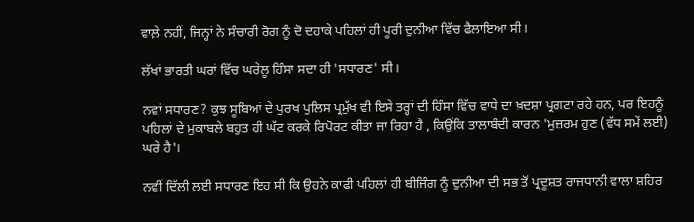ਵਾਲ਼ੇ ਨਹੀਂ, ਜਿਨ੍ਹਾਂ ਨੇ ਸੰਚਾਰੀ ਰੋਗ ਨੂੰ ਦੋ ਦਹਾਕੇ ਪਹਿਲਾਂ ਹੀ ਪੂਰੀ ਦੁਨੀਆ ਵਿੱਚ ਫੈਲਾਇਆ ਸੀ।

ਲੱਖਾਂ ਭਾਰਤੀ ਘਰਾਂ ਵਿੱਚ ਘਰੇਲੂ ਹਿੰਸਾ ਸਦਾ ਹੀ 'ਸਧਾਰਣ' ਸੀ।

ਨਵਾਂ ਸਧਾਰਣ? ਕੁਝ ਸੂਬਿਆਂ ਦੇ ਪੁਰਖ ਪੁਲਿਸ ਪ੍ਰਮੁੱਖ ਵੀ ਇਸੇ ਤਰ੍ਹਾਂ ਦੀ ਹਿੰਸਾ ਵਿੱਚ ਵਾਧੇ ਦਾ ਖ਼ਦਸ਼ਾ ਪ੍ਰਗਟਾ ਰਹੇ ਹਨ, ਪਰ ਇਹਨੂੰ ਪਹਿਲਾਂ ਦੇ ਮੁਕਾਬਲੇ ਬਹੁਤ ਹੀ ਘੱਟ ਕਰਕੇ ਰਿਪੋਰਟ ਕੀਤਾ ਜਾ ਰਿਹਾ ਹੈ , ਕਿਉਂਕਿ ਤਾਲਾਬੰਦੀ ਕਾਰਨ 'ਮੁਜ਼ਰਮ ਹੁਣ (ਵੱਧ ਸਮੇਂ ਲਈ) ਘਰੇ ਹੈ'।

ਨਵੀਂ ਦਿੱਲੀ ਲਈ ਸਧਾਰਣ ਇਹ ਸੀ ਕਿ ਉਹਨੇ ਕਾਫੀ ਪਹਿਲਾਂ ਹੀ ਬੀਜਿੰਗ ਨੂੰ ਦੁਨੀਆ ਦੀ ਸਭ ਤੋਂ ਪ੍ਰਦੂਸ਼ਤ ਰਾਜਧਾਨੀ ਵਾਲਾ ਸ਼ਹਿਰ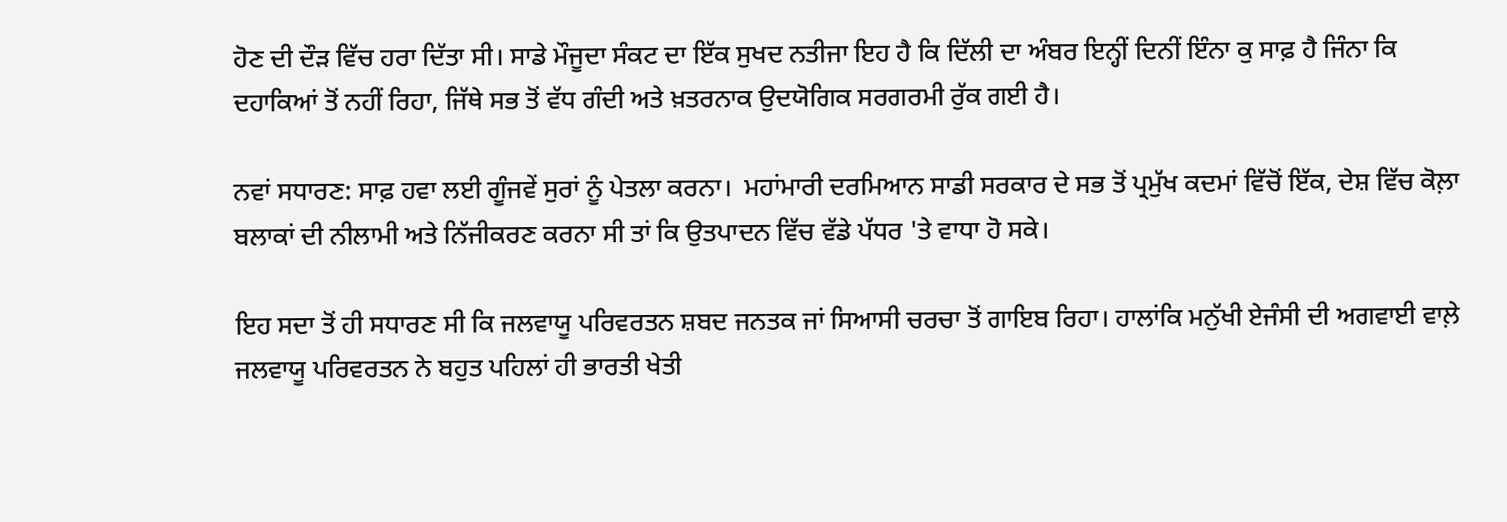ਹੋਣ ਦੀ ਦੌੜ ਵਿੱਚ ਹਰਾ ਦਿੱਤਾ ਸੀ। ਸਾਡੇ ਮੌਜੂਦਾ ਸੰਕਟ ਦਾ ਇੱਕ ਸੁਖਦ ਨਤੀਜਾ ਇਹ ਹੈ ਕਿ ਦਿੱਲੀ ਦਾ ਅੰਬਰ ਇਨ੍ਹੀਂ ਦਿਨੀਂ ਇੰਨਾ ਕੁ ਸਾਫ਼ ਹੈ ਜਿੰਨਾ ਕਿ ਦਹਾਕਿਆਂ ਤੋਂ ਨਹੀਂ ਰਿਹਾ, ਜਿੱਥੇ ਸਭ ਤੋਂ ਵੱਧ ਗੰਦੀ ਅਤੇ ਖ਼ਤਰਨਾਕ ਉਦਯੋਗਿਕ ਸਰਗਰਮੀ ਰੁੱਕ ਗਈ ਹੈ।

ਨਵਾਂ ਸਧਾਰਣ: ਸਾਫ਼ ਹਵਾ ਲਈ ਗੂੰਜਵੇਂ ਸੁਰਾਂ ਨੂੰ ਪੇਤਲਾ ਕਰਨਾ।  ਮਹਾਂਮਾਰੀ ਦਰਮਿਆਨ ਸਾਡੀ ਸਰਕਾਰ ਦੇ ਸਭ ਤੋਂ ਪ੍ਰਮੁੱਖ ਕਦਮਾਂ ਵਿੱਚੋਂ ਇੱਕ, ਦੇਸ਼ ਵਿੱਚ ਕੋਲ਼ਾ ਬਲਾਕਾਂ ਦੀ ਨੀਲਾਮੀ ਅਤੇ ਨਿੱਜੀਕਰਣ ਕਰਨਾ ਸੀ ਤਾਂ ਕਿ ਉਤਪਾਦਨ ਵਿੱਚ ਵੱਡੇ ਪੱਧਰ 'ਤੇ ਵਾਧਾ ਹੋ ਸਕੇ।

ਇਹ ਸਦਾ ਤੋਂ ਹੀ ਸਧਾਰਣ ਸੀ ਕਿ ਜਲਵਾਯੂ ਪਰਿਵਰਤਨ ਸ਼ਬਦ ਜਨਤਕ ਜਾਂ ਸਿਆਸੀ ਚਰਚਾ ਤੋਂ ਗਾਇਬ ਰਿਹਾ। ਹਾਲਾਂਕਿ ਮਨੁੱਖੀ ਏਜੰਸੀ ਦੀ ਅਗਵਾਈ ਵਾਲ਼ੇ ਜਲਵਾਯੂ ਪਰਿਵਰਤਨ ਨੇ ਬਹੁਤ ਪਹਿਲਾਂ ਹੀ ਭਾਰਤੀ ਖੇਤੀ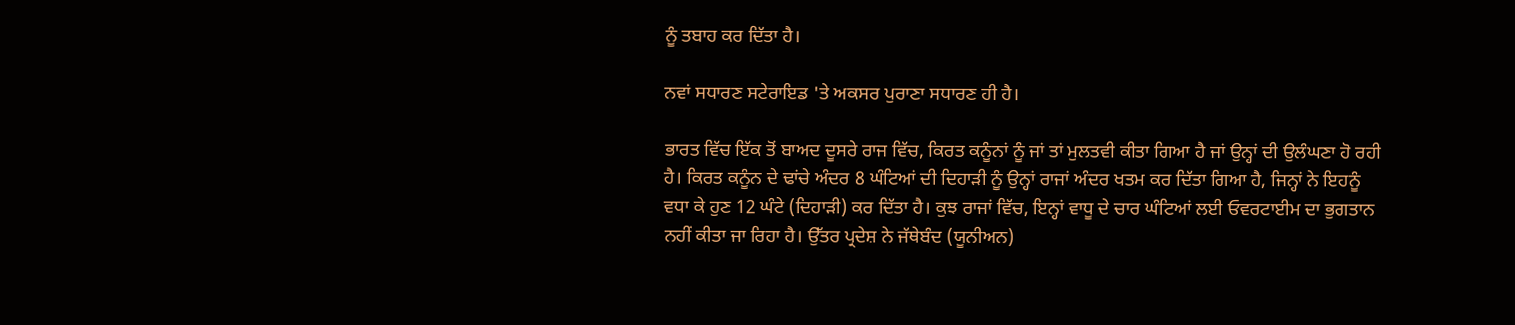ਨੂੰ ਤਬਾਹ ਕਰ ਦਿੱਤਾ ਹੈ।

ਨਵਾਂ ਸਧਾਰਣ ਸਟੇਰਾਇਡ 'ਤੇ ਅਕਸਰ ਪੁਰਾਣਾ ਸਧਾਰਣ ਹੀ ਹੈ।

ਭਾਰਤ ਵਿੱਚ ਇੱਕ ਤੋਂ ਬਾਅਦ ਦੂਸਰੇ ਰਾਜ ਵਿੱਚ, ਕਿਰਤ ਕਨੂੰਨਾਂ ਨੂੰ ਜਾਂ ਤਾਂ ਮੁਲਤਵੀ ਕੀਤਾ ਗਿਆ ਹੈ ਜਾਂ ਉਨ੍ਹਾਂ ਦੀ ਉਲੰਘਣਾ ਹੋ ਰਹੀ ਹੈ। ਕਿਰਤ ਕਨੂੰਨ ਦੇ ਢਾਂਚੇ ਅੰਦਰ 8 ਘੰਟਿਆਂ ਦੀ ਦਿਹਾੜੀ ਨੂੰ ਉਨ੍ਹਾਂ ਰਾਜਾਂ ਅੰਦਰ ਖਤਮ ਕਰ ਦਿੱਤਾ ਗਿਆ ਹੈ, ਜਿਨ੍ਹਾਂ ਨੇ ਇਹਨੂੰ ਵਧਾ ਕੇ ਹੁਣ 12 ਘੰਟੇ (ਦਿਹਾੜੀ) ਕਰ ਦਿੱਤਾ ਹੈ। ਕੁਝ ਰਾਜਾਂ ਵਿੱਚ, ਇਨ੍ਹਾਂ ਵਾਧੂ ਦੇ ਚਾਰ ਘੰਟਿਆਂ ਲਈ ਓਵਰਟਾਈਮ ਦਾ ਭੁਗਤਾਨ ਨਹੀਂ ਕੀਤਾ ਜਾ ਰਿਹਾ ਹੈ। ਉੱਤਰ ਪ੍ਰਦੇਸ਼ ਨੇ ਜੱਥੇਬੰਦ (ਯੂਨੀਅਨ)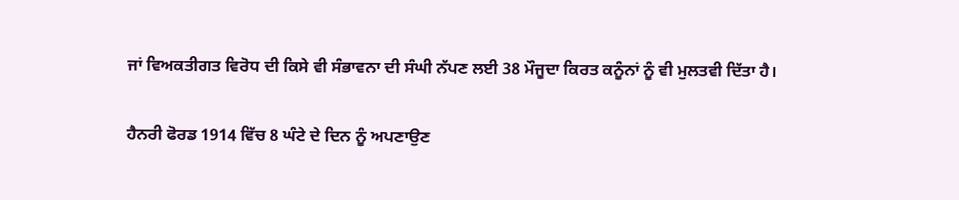ਜਾਂ ਵਿਅਕਤੀਗਤ ਵਿਰੋਧ ਦੀ ਕਿਸੇ ਵੀ ਸੰਭਾਵਨਾ ਦੀ ਸੰਘੀ ਨੱਪਣ ਲਈ 38 ਮੌਜੂਦਾ ਕਿਰਤ ਕਨੂੰਨਾਂ ਨੂੰ ਵੀ ਮੁਲਤਵੀ ਦਿੱਤਾ ਹੈ।

ਹੈਨਰੀ ਫੋਰਡ 1914 ਵਿੱਚ 8 ਘੰਟੇ ਦੇ ਦਿਨ ਨੂੰ ਅਪਣਾਉਣ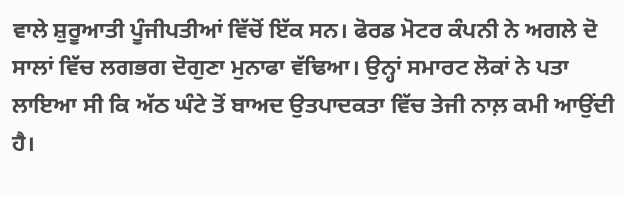ਵਾਲੇ ਸ਼ੁਰੂਆਤੀ ਪੂੰਜੀਪਤੀਆਂ ਵਿੱਚੋਂ ਇੱਕ ਸਨ। ਫੋਰਡ ਮੋਟਰ ਕੰਪਨੀ ਨੇ ਅਗਲੇ ਦੋ ਸਾਲਾਂ ਵਿੱਚ ਲਗਭਗ ਦੋਗੁਣਾ ਮੁਨਾਫਾ ਵੱਢਿਆ। ਉਨ੍ਹਾਂ ਸਮਾਰਟ ਲੋਕਾਂ ਨੇ ਪਤਾ ਲਾਇਆ ਸੀ ਕਿ ਅੱਠ ਘੰਟੇ ਤੋਂ ਬਾਅਦ ਉਤਪਾਦਕਤਾ ਵਿੱਚ ਤੇਜੀ ਨਾਲ਼ ਕਮੀ ਆਉਂਦੀ ਹੈ।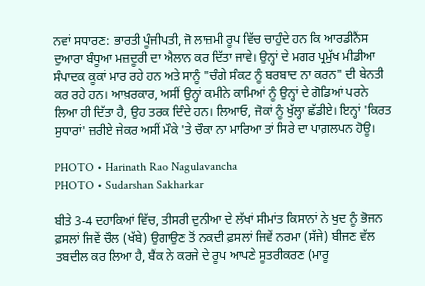ਨਵਾਂ ਸਧਾਰਣ: ਭਾਰਤੀ ਪੂੰਜੀਪਤੀ, ਜੋ ਲਾਜ਼ਮੀ ਰੂਪ ਵਿੱਚ ਚਾਹੁੰਦੇ ਹਨ ਕਿ ਆਰਡੀਨੈਂਸ ਦੁਆਰਾ ਬੰਧੂਆ ਮਜ਼ਦੂਰੀ ਦਾ ਐਲਾਨ ਕਰ ਦਿੱਤਾ ਜਾਵੇ। ਉਨ੍ਹਾਂ ਦੇ ਮਗਰ ਪ੍ਰਮੁੱਖ ਮੀਡੀਆ ਸੰਪਾਦਕ ਕੂਕਾਂ ਮਾਰ ਰਹੇ ਹਨ ਅਤੇ ਸਾਨੂੰ "ਚੰਗੇ ਸੰਕਟ ਨੂੰ ਬਰਬਾਦ ਨਾ ਕਰਨ" ਦੀ ਬੇਨਤੀ ਕਰ ਰਹੇ ਹਨ। ਆਖ਼ਰਕਾਰ, ਅਸੀਂ ਉਨ੍ਹਾਂ ਕਮੀਨੇ ਕਾਮਿਆਂ ਨੂੰ ਉਨ੍ਹਾਂ ਦੇ ਗੋਡਿਆਂ ਪਰਨੇ ਲਿਆ ਹੀ ਦਿੱਤਾ ਹੈ, ਉਹ ਤਰਕ ਦਿੰਦੇ ਹਨ। ਲਿਆਓ, ਜੋਕਾਂ ਨੂੰ ਖੁੱਲ੍ਹਾ ਛੱਡੀਏ। ਇਨ੍ਹਾਂ 'ਕਿਰਤ ਸੁਧਾਰਾਂ' ਜ਼ਰੀਏ ਜੇਕਰ ਅਸੀਂ ਮੌਕੇ 'ਤੇ ਚੌਕਾ ਨਾ ਮਾਰਿਆ ਤਾਂ ਸਿਰੇ ਦਾ ਪਾਗ਼ਲਪਨ ਹੋਊ।

PHOTO • Harinath Rao Nagulavancha
PHOTO • Sudarshan Sakharkar

ਬੀਤੇ 3-4 ਦਹਾਕਿਆਂ ਵਿੱਚ, ਤੀਸਰੀ ਦੁਨੀਆ ਦੇ ਲੱਖਾਂ ਸੀਮਾਂਤ ਕਿਸਾਨਾਂ ਨੇ ਖੁਦ ਨੂੰ ਭੋਜਨ ਫ਼ਸਲਾਂ ਜਿਵੇਂ ਚੌਲ (ਖੱਬੇ) ਉਗਾਉਣ ਤੋਂ ਨਕਦੀ ਫ਼ਸਲਾਂ ਜਿਵੇਂ ਨਰਮਾ (ਸੱਜੇ) ਬੀਜਣ ਵੱਲ ਤਬਦੀਲ ਕਰ ਲਿਆ ਹੈ, ਬੈਂਕ ਨੇ ਕਰਜੇ ਦੇ ਰੂਪ ਆਪਣੇ ਸੂਤਰੀਕਰਣ (ਮਾਰੂ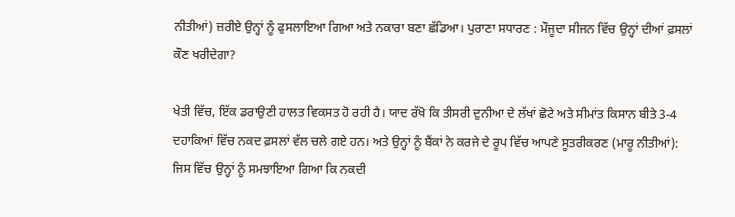ਨੀਤੀਆਂ) ਜ਼ਰੀਏ ਉਨ੍ਹਾਂ ਨੂੰ ਫੁਸਲਾਇਆ ਗਿਆ ਅਤੇ ਨਕਾਰਾ ਬਣਾ ਛੱਡਿਆ। ਪੁਰਾਣਾ ਸਧਾਰਣ : ਮੌਜੂਦਾ ਸੀਜਨ ਵਿੱਚ ਉਨ੍ਹਾਂ ਦੀਆਂ ਫ਼ਸਲਾਂ ਕੌਣ ਖਰੀਦੇਗਾ?

ਖੇਤੀ ਵਿੱਚ, ਇੱਕ ਡਰਾਉਣੀ ਹਾਲਤ ਵਿਕਸਤ ਹੋ ਰਹੀ ਹੈ। ਯਾਦ ਰੱਖੋ ਕਿ ਤੀਸਰੀ ਦੁਨੀਆ ਦੇ ਲੱਖਾਂ ਛੋਟੇ ਅਤੇ ਸੀਮਾਂਤ ਕਿਸਾਨ ਬੀਤੇ 3-4 ਦਹਾਕਿਆਂ ਵਿੱਚ ਨਕਦ ਫ਼ਸਲਾਂ ਵੱਲ ਚਲੇ ਗਏ ਹਨ। ਅਤੇ ਉਨ੍ਹਾਂ ਨੂੰ ਬੈਂਕਾਂ ਨੇ ਕਰਜੇ ਦੇ ਰੂਪ ਵਿੱਚ ਆਪਣੇ ਸੂਤਰੀਕਰਣ (ਮਾਰੂ ਨੀਤੀਆਂ): ਜਿਸ ਵਿੱਚ ਉਨ੍ਹਾਂ ਨੂੰ ਸਮਝਾਇਆ ਗਿਆ ਕਿ ਨਕਦੀ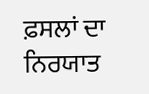ਫ਼ਸਲਾਂ ਦਾ ਨਿਰਯਾਤ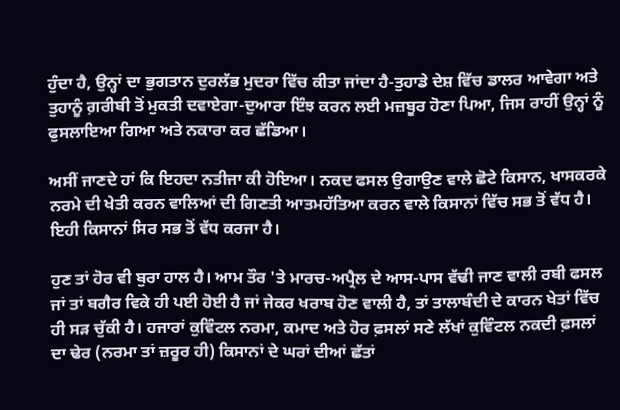ਹੁੰਦਾ ਹੈ, ਉਨ੍ਹਾਂ ਦਾ ਭੁਗਤਾਨ ਦੁਰਲੱਭ ਮੁਦਰਾ ਵਿੱਚ ਕੀਤਾ ਜਾਂਦਾ ਹੈ-ਤੁਹਾਡੇ ਦੇਸ਼ ਵਿੱਚ ਡਾਲਰ ਆਵੇਗਾ ਅਤੇ ਤੁਹਾਨੂੰ ਗ਼ਰੀਬੀ ਤੋਂ ਮੁਕਤੀ ਦਵਾਏਗਾ-ਦੁਆਰਾ ਇੰਝ ਕਰਨ ਲਈ ਮਜ਼ਬੂਰ ਹੋਣਾ ਪਿਆ, ਜਿਸ ਰਾਹੀਂ ਉਨ੍ਹਾਂ ਨੂੰ ਫੁਸਲਾਇਆ ਗਿਆ ਅਤੇ ਨਕਾਰਾ ਕਰ ਛੱਡਿਆ।

ਅਸੀਂ ਜਾਣਦੇ ਹਾਂ ਕਿ ਇਹਦਾ ਨਤੀਜਾ ਕੀ ਹੋਇਆ। ਨਕਦ ਫਸਲ ਉਗਾਉਣ ਵਾਲੇ ਛੋਟੇ ਕਿਸਾਨ, ਖਾਸਕਰਕੇ ਨਰਮੇ ਦੀ ਖੇਤੀ ਕਰਨ ਵਾਲਿਆਂ ਦੀ ਗਿਣਤੀ ਆਤਮਹੱਤਿਆ ਕਰਨ ਵਾਲੇ ਕਿਸਾਨਾਂ ਵਿੱਚ ਸਭ ਤੋਂ ਵੱਧ ਹੈ। ਇਹੀ ਕਿਸਾਨਾਂ ਸਿਰ ਸਭ ਤੋਂ ਵੱਧ ਕਰਜਾ ਹੈ।

ਹੁਣ ਤਾਂ ਹੋਰ ਵੀ ਬੁਰਾ ਹਾਲ ਹੈ। ਆਮ ਤੌਰ 'ਤੇ ਮਾਰਚ-ਅਪ੍ਰੈਲ ਦੇ ਆਸ-ਪਾਸ ਵੱਢੀ ਜਾਣ ਵਾਲੀ ਰਬੀ ਫਸਲ ਜਾਂ ਤਾਂ ਬਗੈਰ ਵਿਕੇ ਹੀ ਪਈ ਹੋਈ ਹੈ ਜਾਂ ਜੇਕਰ ਖਰਾਬ ਹੋਣ ਵਾਲੀ ਹੈ, ਤਾਂ ਤਾਲਾਬੰਦੀ ਦੇ ਕਾਰਨ ਖੇਤਾਂ ਵਿੱਚ ਹੀ ਸੜ ਚੁੱਕੀ ਹੈ। ਹਜਾਰਾਂ ਕੁਵਿੰਟਲ ਨਰਮਾ, ਕਮਾਦ ਅਤੇ ਹੋਰ ਫ਼ਸਲਾਂ ਸਣੇ ਲੱਖਾਂ ਕੁਵਿੰਟਲ ਨਕਦੀ ਫ਼ਸਲਾਂ ਦਾ ਢੇਰ (ਨਰਮਾ ਤਾਂ ਜ਼ਰੂਰ ਹੀ) ਕਿਸਾਨਾਂ ਦੇ ਘਰਾਂ ਦੀਆਂ ਛੱਤਾਂ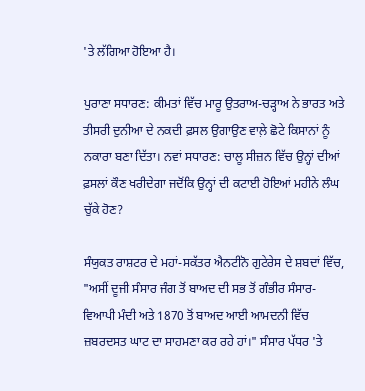'ਤੇ ਲੱਗਿਆ ਹੋਇਆ ਹੈ।

ਪੁਰਾਣਾ ਸਧਾਰਣ: ਕੀਮਤਾਂ ਵਿੱਚ ਮਾਰੂ ਉਤਰਾਅ-ਚੜ੍ਹਾਅ ਨੇ ਭਾਰਤ ਅਤੇ ਤੀਸਰੀ ਦੁਨੀਆ ਦੇ ਨਕਦੀ ਫ਼ਸਲ ਉਗਾਉਣ ਵਾਲ਼ੇ ਛੋਟੇ ਕਿਸਾਨਾਂ ਨੂੰ ਨਕਾਰਾ ਬਣਾ ਦਿੱਤਾ। ਨਵਾਂ ਸਧਾਰਣ: ਚਾਲੂ ਸੀਜ਼ਨ ਵਿੱਚ ਉਨ੍ਹਾਂ ਦੀਆਂ ਫ਼ਸਲਾਂ ਕੌਣ ਖਰੀਦੇਗਾ ਜਦੋਂਕਿ ਉਨ੍ਹਾਂ ਦੀ ਕਟਾਈ ਹੋਇਆਂ ਮਹੀਨੇ ਲੰਘ ਚੁੱਕੇ ਹੋਣ?

ਸੰਯੁਕਤ ਰਾਸ਼ਟਰ ਦੇ ਮਹਾਂ-ਸਕੱਤਰ ਐਨਟੀਨੋ ਗੁਟੇਰੇਸ ਦੇ ਸ਼ਬਦਾਂ ਵਿੱਚ, "ਅਸੀਂ ਦੂਜੀ ਸੰਸਾਰ ਜੰਗ ਤੋਂ ਬਾਅਦ ਦੀ ਸਭ ਤੋਂ ਗੰਭੀਰ ਸੰਸਾਰ-ਵਿਆਪੀ ਮੰਦੀ ਅਤੇ 1870 ਤੋਂ ਬਾਅਦ ਆਈ ਆਮਦਨੀ ਵਿੱਚ ਜ਼ਬਰਦਸਤ ਘਾਟ ਦਾ ਸਾਹਮਣਾ ਕਰ ਰਹੇ ਹਾਂ।" ਸੰਸਾਰ ਪੱਧਰ 'ਤੇ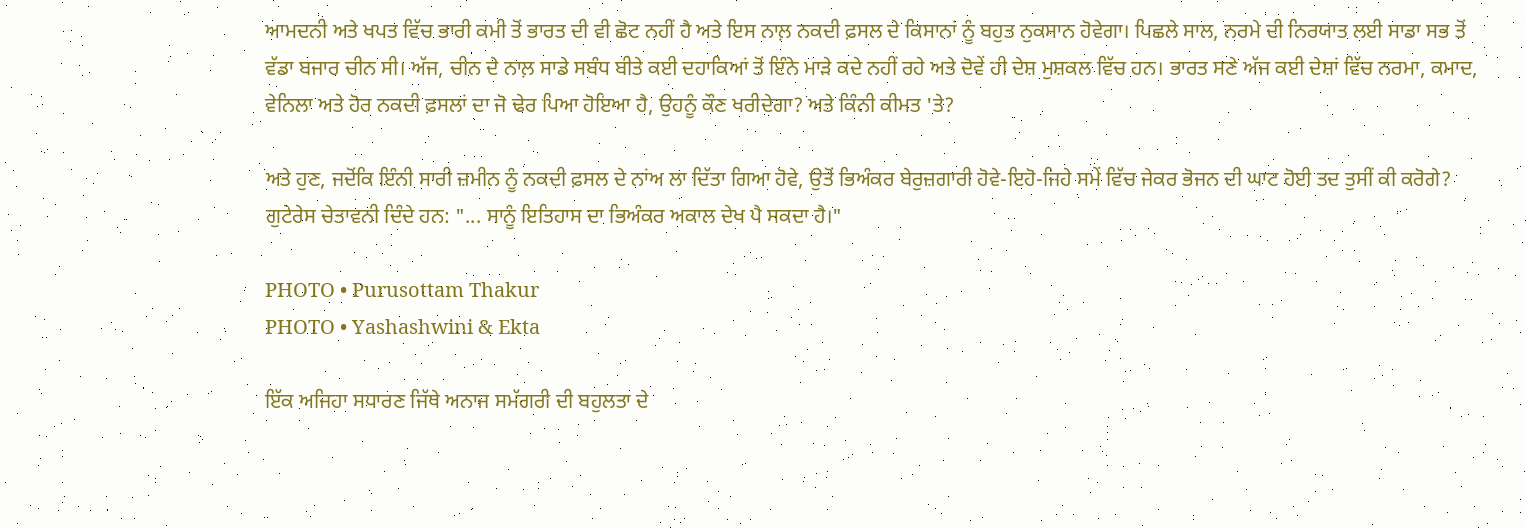ਆਮਦਨੀ ਅਤੇ ਖਪਤ ਵਿੱਚ ਭਾਰੀ ਕਮੀ ਤੋਂ ਭਾਰਤ ਦੀ ਵੀ ਛੋਟ ਨਹੀਂ ਹੈ ਅਤੇ ਇਸ ਨਾਲ਼ ਨਕਦੀ ਫ਼ਸਲ ਦੇ ਕਿਸਾਨਾਂ ਨੂੰ ਬਹੁਤ ਨੁਕਸਾਨ ਹੋਵੇਗਾ। ਪਿਛਲੇ ਸਾਲ, ਨਰਮੇ ਦੀ ਨਿਰਯਾਤ ਲਈ ਸਾਡਾ ਸਭ ਤੋਂ ਵੱਡਾ ਬਜਾਰ ਚੀਨ ਸੀ। ਅੱਜ, ਚੀਨ ਦੇ ਨਾਲ਼ ਸਾਡੇ ਸਬੰਧ ਬੀਤੇ ਕਈ ਦਹਾਕਿਆਂ ਤੋਂ ਇੰਨੇ ਮਾੜੇ ਕਦੇ ਨਹੀਂ ਰਹੇ ਅਤੇ ਦੋਵੇਂ ਹੀ ਦੇਸ਼ ਮੁਸ਼ਕਲ ਵਿੱਚ ਹਨ। ਭਾਰਤ ਸਣੇ ਅੱਜ ਕਈ ਦੇਸ਼ਾਂ ਵਿੱਚ ਨਰਮਾ, ਕਮਾਦ, ਵੇਨਿਲਾ ਅਤੇ ਹੋਰ ਨਕਦੀ ਫ਼ਸਲਾਂ ਦਾ ਜੋ ਢੇਰ ਪਿਆ ਹੋਇਆ ਹੈ, ਉਹਨੂੰ ਕੌਣ ਖਰੀਦੇਗਾ? ਅਤੇ ਕਿੰਨੀ ਕੀਮਤ 'ਤੇ?

ਅਤੇ ਹੁਣ, ਜਦੋਂਕਿ ਇੰਨੀ ਸਾਰੀ ਜ਼ਮੀਨ ਨੂੰ ਨਕਦੀ ਫ਼ਸਲ ਦੇ ਨਾਂਅ ਲਾ ਦਿੱਤਾ ਗਿਆ ਹੋਵੇ, ਉਤੋਂ ਭਿਅੰਕਰ ਬੇਰੁਜ਼ਗਾਰੀ ਹੋਵੇ-ਇਹੋ-ਜਿਹੇ ਸਮੇਂ ਵਿੱਚ ਜੇਕਰ ਭੋਜਨ ਦੀ ਘਾਟ ਹੋਈ ਤਦ ਤੁਸੀਂ ਕੀ ਕਰੋਗੇ? ਗੁਟੇਰੇਸ ਚੇਤਾਵਨੀ ਦਿੰਦੇ ਹਨ: "... ਸਾਨੂੰ ਇਤਿਹਾਸ ਦਾ ਭਿਅੰਕਰ ਅਕਾਲ ਦੇਖ ਪੈ ਸਕਦਾ ਹੈ।"

PHOTO • Purusottam Thakur
PHOTO • Yashashwini & Ekta

ਇੱਕ ਅਜਿਹਾ ਸਧਾਰਣ ਜਿੱਥੇ ਅਨਾਜ ਸਮੱਗਰੀ ਦੀ ਬਹੁਲਤਾ ਦੇ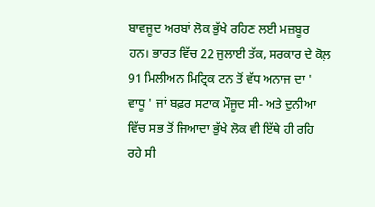ਬਾਵਜੂਦ ਅਰਬਾਂ ਲੋਕ ਭੁੱਖੇ ਰਹਿਣ ਲਈ ਮਜ਼ਬੂਰ ਹਨ। ਭਾਰਤ ਵਿੱਚ 22 ਜੁਲਾਈ ਤੱਕ, ਸਰਕਾਰ ਦੇ ਕੋਲ਼ 91 ਮਿਲੀਅਨ ਮਿਟ੍ਰਿਕ ਟਨ ਤੋਂ ਵੱਧ ਅਨਾਜ ਦਾ ' ਵਾਧੂ ' ਜਾਂ ਬਫ਼ਰ ਸਟਾਕ ਮੌਜੂਦ ਸੀ- ਅਤੇ ਦੁਨੀਆ ਵਿੱਚ ਸਭ ਤੋਂ ਜਿਆਦਾ ਭੁੱਖੇ ਲੋਕ ਵੀ ਇੱਥੇ ਹੀ ਰਹਿ ਰਹੇ ਸੀ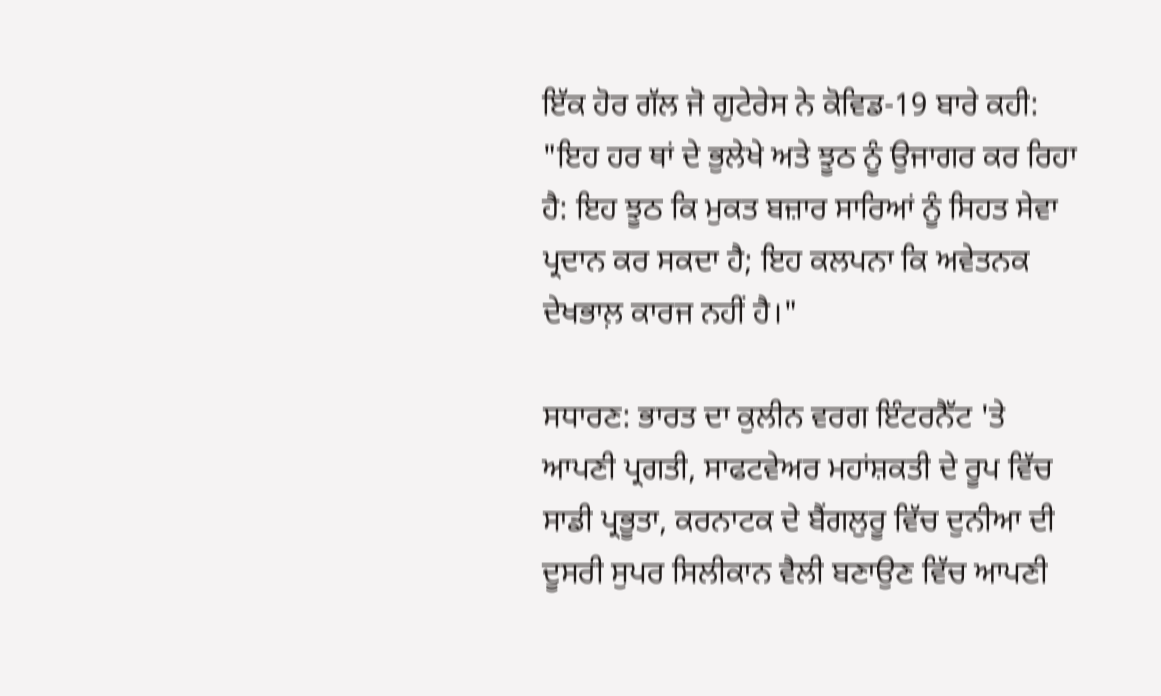ਇੱਕ ਹੋਰ ਗੱਲ ਜੋ ਗੁਟੇਰੇਸ ਨੇ ਕੋਵਿਡ-19 ਬਾਰੇ ਕਹੀ: "ਇਹ ਹਰ ਥਾਂ ਦੇ ਭੁਲੇਖੇ ਅਤੇ ਝੂਠ ਨੂੰ ਉਜਾਗਰ ਕਰ ਰਿਹਾ ਹੈ: ਇਹ ਝੂਠ ਕਿ ਮੁਕਤ ਬਜ਼ਾਰ ਸਾਰਿਆਂ ਨੂੰ ਸਿਹਤ ਸੇਵਾ ਪ੍ਰਦਾਨ ਕਰ ਸਕਦਾ ਹੈ; ਇਹ ਕਲਪਨਾ ਕਿ ਅਵੇਤਨਕ ਦੇਖਭਾਲ਼ ਕਾਰਜ ਨਹੀਂ ਹੈ।"

ਸਧਾਰਣ: ਭਾਰਤ ਦਾ ਕੁਲੀਨ ਵਰਗ ਇੰਟਰਨੈੱਟ 'ਤੇ ਆਪਣੀ ਪ੍ਰਗਤੀ, ਸਾਫਟਵੇਅਰ ਮਹਾਂਸ਼ਕਤੀ ਦੇ ਰੂਪ ਵਿੱਚ ਸਾਡੀ ਪ੍ਰਭੂਤਾ, ਕਰਨਾਟਕ ਦੇ ਬੈਂਗਲੁਰੂ ਵਿੱਚ ਦੁਨੀਆ ਦੀ ਦੂਸਰੀ ਸੁਪਰ ਸਿਲੀਕਾਨ ਵੈਲੀ ਬਣਾਉਣ ਵਿੱਚ ਆਪਣੀ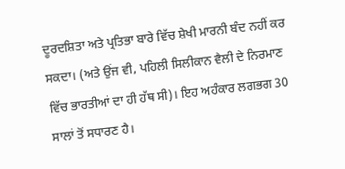ਦੂਰਦਸ਼ਿਤਾ ਅਤੇ ਪ੍ਰਤਿਭਾ ਬਾਰੇ ਵਿੱਚ ਸ਼ੇਖੀ ਮਾਰਨੀ ਬੰਦ ਨਹੀਂ ਕਰ ਸਕਦਾ। (ਅਤੇ ਉਂਜ ਵੀ, ਪਹਿਲੀ ਸਿਲੀਕਾਨ ਵੈਲੀ ਦੇ ਨਿਰਮਾਣ ਵਿੱਚ ਭਾਰਤੀਆਂ ਦਾ ਹੀ ਹੱਥ ਸੀ)। ਇਹ ਅਹੰਕਾਰ ਲਗਭਗ 30 ਸਾਲਾਂ ਤੋਂ ਸਧਾਰਣ ਹੈ।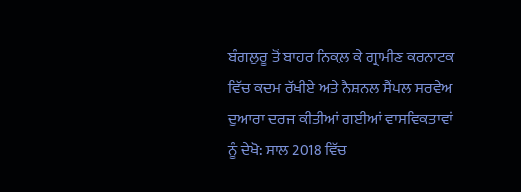ਬੰਗਲੁਰੂ ਤੋਂ ਬਾਹਰ ਨਿਕਲ਼ ਕੇ ਗ੍ਰਾਮੀਣ ਕਰਨਾਟਕ ਵਿੱਚ ਕਦਮ ਰੱਖੀਏ ਅਤੇ ਨੈਸ਼ਨਲ ਸੈਂਪਲ ਸਰਵੇਅ ਦੁਆਰਾ ਦਰਜ ਕੀਤੀਆਂ ਗਈਆਂ ਵਾਸਵਿਕਤਾਵਾਂ ਨੂੰ ਦੇਖੋ: ਸਾਲ 2018 ਵਿੱਚ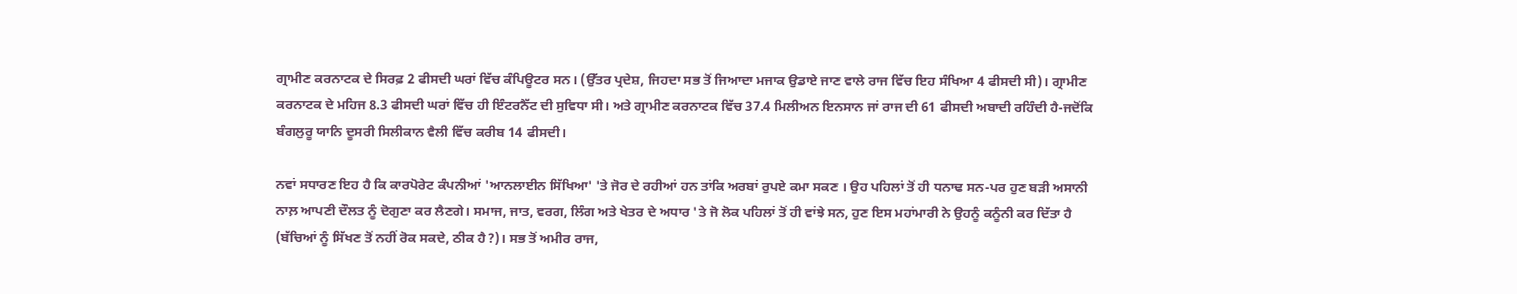ਗ੍ਰਾਮੀਣ ਕਰਨਾਟਕ ਦੇ ਸਿਰਫ਼ 2 ਫੀਸਦੀ ਘਰਾਂ ਵਿੱਚ ਕੰਪਿਊਟਰ ਸਨ। (ਉੱਤਰ ਪ੍ਰਦੇਸ਼, ਜਿਹਦਾ ਸਭ ਤੋਂ ਜਿਆਦਾ ਮਜਾਕ ਉਡਾਏ ਜਾਣ ਵਾਲੇ ਰਾਜ ਵਿੱਚ ਇਹ ਸੰਖਿਆ 4 ਫੀਸਦੀ ਸੀ)। ਗ੍ਰਾਮੀਣ ਕਰਨਾਟਕ ਦੇ ਮਹਿਜ 8.3 ਫੀਸਦੀ ਘਰਾਂ ਵਿੱਚ ਹੀ ਇੰਟਰਨੈੱਟ ਦੀ ਸੁਵਿਧਾ ਸੀ। ਅਤੇ ਗ੍ਰਾਮੀਣ ਕਰਨਾਟਕ ਵਿੱਚ 37.4 ਮਿਲੀਅਨ ਇਨਸਾਨ ਜਾਂ ਰਾਜ ਦੀ 61 ਫੀਸਦੀ ਅਬਾਦੀ ਰਹਿੰਦੀ ਹੈ-ਜਦੋਂਕਿ ਬੰਗਲੁਰੂ ਯਾਨਿ ਦੂਸਰੀ ਸਿਲੀਕਾਨ ਵੈਲੀ ਵਿੱਚ ਕਰੀਬ 14 ਫੀਸਦੀ।

ਨਵਾਂ ਸਧਾਰਣ ਇਹ ਹੈ ਕਿ ਕਾਰਪੋਰੇਟ ਕੰਪਨੀਆਂ 'ਆਨਲਾਈਨ ਸਿੱਖਿਆ' 'ਤੇ ਜੋਰ ਦੇ ਰਹੀਆਂ ਹਨ ਤਾਂਕਿ ਅਰਬਾਂ ਰੁਪਏ ਕਮਾ ਸਕਣ । ਉਹ ਪਹਿਲਾਂ ਤੋਂ ਹੀ ਧਨਾਢ ਸਨ-ਪਰ ਹੁਣ ਬੜੀ ਅਸਾਨੀ ਨਾਲ਼ ਆਪਣੀ ਦੌਲਤ ਨੂੰ ਦੋਗੁਣਾ ਕਰ ਲੈਣਗੇ। ਸਮਾਜ, ਜਾਤ, ਵਰਗ, ਲਿੰਗ ਅਤੇ ਖੇਤਰ ਦੇ ਅਧਾਰ 'ਤੇ ਜੋ ਲੋਕ ਪਹਿਲਾਂ ਤੋਂ ਹੀ ਵਾਂਝੇ ਸਨ, ਹੁਣ ਇਸ ਮਹਾਂਮਾਰੀ ਨੇ ਉਹਨੂੰ ਕਨੂੰਨੀ ਕਰ ਦਿੱਤਾ ਹੈ (ਬੱਚਿਆਂ ਨੂੰ ਸਿੱਖਣ ਤੋਂ ਨਹੀਂ ਰੋਕ ਸਕਦੇ, ਠੀਕ ਹੈ?)। ਸਭ ਤੋਂ ਅਮੀਰ ਰਾਜ,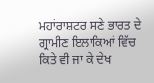ਮਹਾਂਰਾਸ਼ਟਰ ਸਣੇ ਭਾਰਤ ਦੇ ਗ੍ਰਾਮੀਣ ਇਲਾਕਿਆਂ ਵਿੱਚ ਕਿਤੇ ਵੀ ਜਾ ਕੇ ਦੇਖ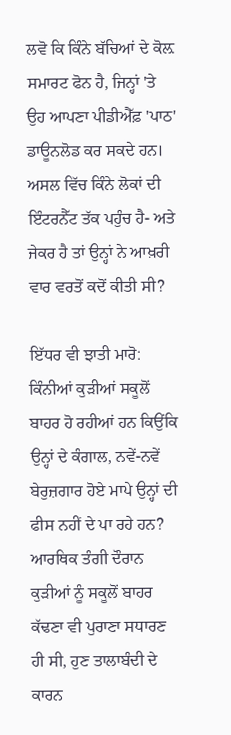ਲਵੋ ਕਿ ਕਿੰਨੇ ਬੱਚਿਆਂ ਦੇ ਕੋਲ਼ ਸਮਾਰਟ ਫੋਨ ਹੈ, ਜਿਨ੍ਹਾਂ 'ਤੇ ਉਹ ਆਪਣਾ ਪੀਡੀਐੱਫ਼ 'ਪਾਠ' ਡਾਊਨਲੋਡ ਕਰ ਸਕਦੇ ਹਨ। ਅਸਲ ਵਿੱਚ ਕਿੰਨੇ ਲੋਕਾਂ ਦੀ ਇੰਟਰਨੈੱਟ ਤੱਕ ਪਹੁੰਚ ਹੈ- ਅਤੇ ਜੇਕਰ ਹੈ ਤਾਂ ਉਨ੍ਹਾਂ ਨੇ ਆਖ਼ਰੀ ਵਾਰ ਵਰਤੋਂ ਕਦੋਂ ਕੀਤੀ ਸੀ?

ਇੱਧਰ ਵੀ ਝਾਤੀ ਮਾਰੋ: ਕਿੰਨੀਆਂ ਕੁੜੀਆਂ ਸਕੂਲੋਂ ਬਾਹਰ ਹੋ ਰਹੀਆਂ ਹਨ ਕਿਉਂਕਿ ਉਨ੍ਹਾਂ ਦੇ ਕੰਗਾਲ, ਨਵੇਂ-ਨਵੇਂ ਬੇਰੁਜ਼ਗਾਰ ਹੋਏ ਮਾਪੇ ਉਨ੍ਹਾਂ ਦੀ ਫੀਸ ਨਹੀਂ ਦੇ ਪਾ ਰਹੇ ਹਨ? ਆਰਥਿਕ ਤੰਗੀ ਦੌਰਾਨ ਕੁੜੀਆਂ ਨੂੰ ਸਕੂਲੋਂ ਬਾਹਰ ਕੱਢਣਾ ਵੀ ਪੁਰਾਣਾ ਸਧਾਰਣ ਹੀ ਸੀ, ਹੁਣ ਤਾਲਾਬੰਦੀ ਦੇ ਕਾਰਨ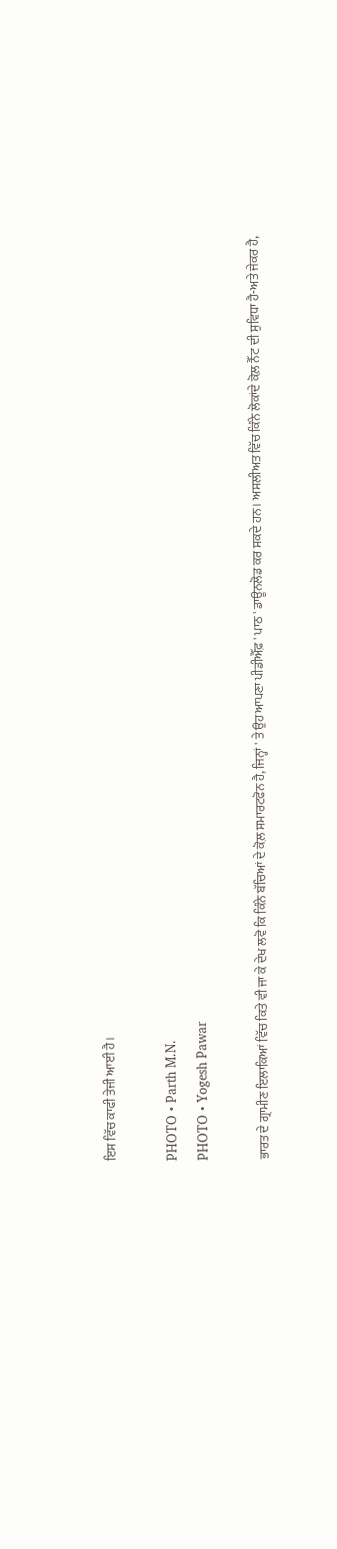ਇਸ ਵਿੱਚ ਕਾਫੀ ਤੇਜੀ ਆਈ ਹੈ।

PHOTO • Parth M.N.
PHOTO • Yogesh Pawar

ਭਾਰਤ ਦੇ ਗ੍ਰਾਮੀਣ ਇਲਾਕਿਆਂ ਵਿੱਚ ਕਿਤੇ ਵੀ ਜਾ ਕੇ ਦੇਖ ਲਵੋ ਕਿ ਕਿੰਨੇ ਬੱਚਿਆਂ ਦੇ ਕੋਲ਼ ਸਮਾਰਟਫੋਨ ਹੈ, ਜਿਨ੍ਹਾਂ ' ਤੇ ਉਹ ਆਪਣਾ ਪੀਡੀਐੱਫ਼ ' ਪਾਠ ' ਡਾਊਨਲੋਡ ਕਰ ਸਕਦੇ ਹਨ। ਅਸਲੀਅਤ ਵਿੱਚ ਕਿੰਨੇ ਲੋਕਾਂਦੇ ਕੋਲ਼ ਨੈੱਟ ਦੀ ਸੁਵਿਧਾ ਹੈ-ਅਤੇ ਜੇਕਰ ਹੈ,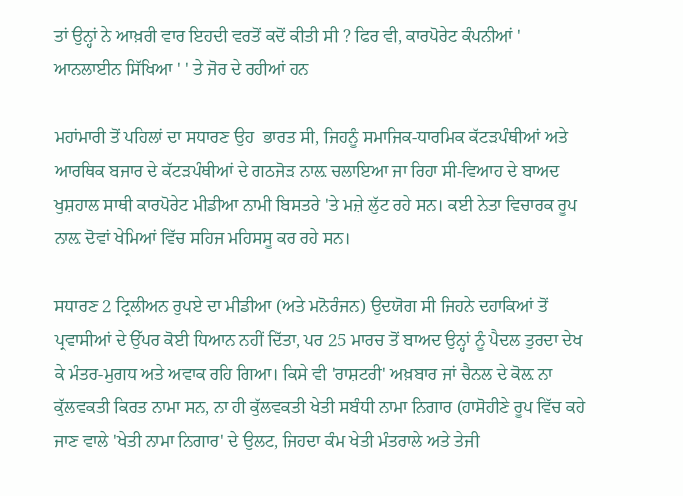ਤਾਂ ਉਨ੍ਹਾਂ ਨੇ ਆਖ਼ਰੀ ਵਾਰ ਇਹਦੀ ਵਰਤੋਂ ਕਦੋਂ ਕੀਤੀ ਸੀ ? ਫਿਰ ਵੀ, ਕਾਰਪੋਰੇਟ ਕੰਪਨੀਆਂ ' ਆਨਲਾਈਨ ਸਿੱਖਿਆ ' ' ਤੇ ਜੋਰ ਦੇ ਰਹੀਆਂ ਹਨ

ਮਹਾਂਮਾਰੀ ਤੋਂ ਪਹਿਲਾਂ ਦਾ ਸਧਾਰਣ ਉਹ  ਭਾਰਤ ਸੀ, ਜਿਹਨੂੰ ਸਮਾਜਿਕ-ਧਾਰਮਿਕ ਕੱਟੜਪੰਥੀਆਂ ਅਤੇ ਆਰਥਿਕ ਬਜਾਰ ਦੇ ਕੱਟੜਪੰਥੀਆਂ ਦੇ ਗਠਜੋੜ ਨਾਲ਼ ਚਲਾਇਆ ਜਾ ਰਿਹਾ ਸੀ-ਵਿਆਹ ਦੇ ਬਾਅਦ ਖੁਸ਼ਹਾਲ ਸਾਥੀ ਕਾਰਪੋਰੇਟ ਮੀਡੀਆ ਨਾਮੀ ਬਿਸਤਰੇ 'ਤੇ ਮਜ਼ੇ ਲੁੱਟ ਰਹੇ ਸਨ। ਕਈ ਨੇਤਾ ਵਿਚਾਰਕ ਰੂਪ ਨਾਲ਼ ਦੋਵਾਂ ਖੇਮਿਆਂ ਵਿੱਚ ਸਹਿਜ ਮਹਿਸਸੂ ਕਰ ਰਹੇ ਸਨ।

ਸਧਾਰਣ 2 ਟ੍ਰਿਲੀਅਨ ਰੁਪਏ ਦਾ ਮੀਡੀਆ (ਅਤੇ ਮਨੋਰੰਜਨ) ਉਦਯੋਗ ਸੀ ਜਿਹਨੇ ਦਹਾਕਿਆਂ ਤੋਂ ਪ੍ਰਵਾਸੀਆਂ ਦੇ ਉੱਪਰ ਕੋਈ ਧਿਆਨ ਨਹੀਂ ਦਿੱਤਾ, ਪਰ 25 ਮਾਰਚ ਤੋਂ ਬਾਅਦ ਉਨ੍ਹਾਂ ਨੂੰ ਪੈਦਲ ਤੁਰਦਾ ਦੇਖ ਕੇ ਮੰਤਰ-ਮੁਗਧ ਅਤੇ ਅਵਾਕ ਰਹਿ ਗਿਆ। ਕਿਸੇ ਵੀ 'ਰਾਸ਼ਟਰੀ' ਅਖ਼ਬਾਰ ਜਾਂ ਚੈਨਲ ਦੇ ਕੋਲ਼ ਨਾ ਕੁੱਲਵਕਤੀ ਕਿਰਤ ਨਾਮਾ ਸਨ, ਨਾ ਹੀ ਕੁੱਲਵਕਤੀ ਖੇਤੀ ਸਬੰਧੀ ਨਾਮਾ ਨਿਗਾਰ (ਹਾਸੋਹੀਣੇ ਰੂਪ ਵਿੱਚ ਕਹੇ ਜਾਣ ਵਾਲੇ 'ਖੇਤੀ ਨਾਮਾ ਨਿਗਾਰ' ਦੇ ਉਲਟ, ਜਿਹਦਾ ਕੰਮ ਖੇਤੀ ਮੰਤਰਾਲੇ ਅਤੇ ਤੇਜੀ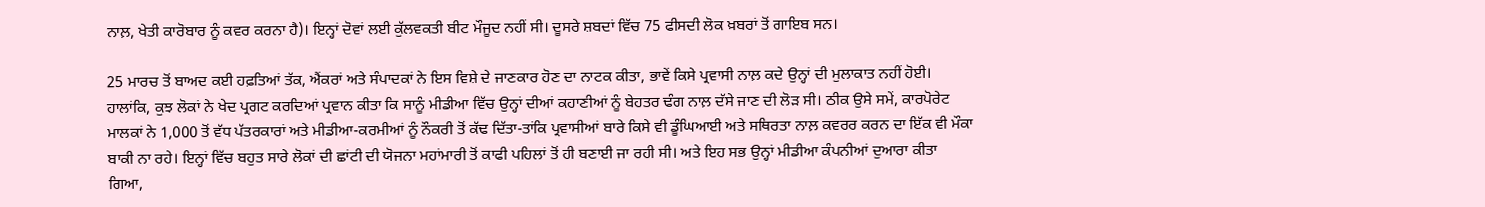ਨਾਲ਼, ਖੇਤੀ ਕਾਰੋਬਾਰ ਨੂੰ ਕਵਰ ਕਰਨਾ ਹੈ)। ਇਨ੍ਹਾਂ ਦੋਵਾਂ ਲਈ ਕੁੱਲਵਕਤੀ ਬੀਟ ਮੌਜੂਦ ਨਹੀਂ ਸੀ। ਦੂਸਰੇ ਸ਼ਬਦਾਂ ਵਿੱਚ 75 ਫੀਸਦੀ ਲੋਕ ਖ਼ਬਰਾਂ ਤੋਂ ਗਾਇਬ ਸਨ।

25 ਮਾਰਚ ਤੋਂ ਬਾਅਦ ਕਈ ਹਫ਼ਤਿਆਂ ਤੱਕ, ਐਂਕਰਾਂ ਅਤੇ ਸੰਪਾਦਕਾਂ ਨੇ ਇਸ ਵਿਸ਼ੇ ਦੇ ਜਾਣਕਾਰ ਹੋਣ ਦਾ ਨਾਟਕ ਕੀਤਾ, ਭਾਵੇਂ ਕਿਸੇ ਪ੍ਰਵਾਸੀ ਨਾਲ਼ ਕਦੇ ਉਨ੍ਹਾਂ ਦੀ ਮੁਲਾਕਾਤ ਨਹੀਂ ਹੋਈ। ਹਾਲਾਂਕਿ, ਕੁਝ ਲੋਕਾਂ ਨੇ ਖੇਦ ਪ੍ਰਗਟ ਕਰਦਿਆਂ ਪ੍ਰਵਾਨ ਕੀਤਾ ਕਿ ਸਾਨੂੰ ਮੀਡੀਆ ਵਿੱਚ ਉਨ੍ਹਾਂ ਦੀਆਂ ਕਹਾਣੀਆਂ ਨੂੰ ਬੇਹਤਰ ਢੰਗ ਨਾਲ਼ ਦੱਸੇ ਜਾਣ ਦੀ ਲੋੜ ਸੀ। ਠੀਕ ਉਸੇ ਸਮੇਂ, ਕਾਰਪੋਰੇਟ ਮਾਲਕਾਂ ਨੇ 1,000 ਤੋਂ ਵੱਧ ਪੱਤਰਕਾਰਾਂ ਅਤੇ ਮੀਡੀਆ-ਕਰਮੀਆਂ ਨੂੰ ਨੌਕਰੀ ਤੋਂ ਕੱਢ ਦਿੱਤਾ-ਤਾਂਕਿ ਪ੍ਰਵਾਸੀਆਂ ਬਾਰੇ ਕਿਸੇ ਵੀ ਡੂੰਘਿਆਈ ਅਤੇ ਸਥਿਰਤਾ ਨਾਲ਼ ਕਵਰਰ ਕਰਨ ਦਾ ਇੱਕ ਵੀ ਮੌਕਾ ਬਾਕੀ ਨਾ ਰਹੇ। ਇਨ੍ਹਾਂ ਵਿੱਚ ਬਹੁਤ ਸਾਰੇ ਲੋਕਾਂ ਦੀ ਛਾਂਟੀ ਦੀ ਯੋਜਨਾ ਮਹਾਂਮਾਰੀ ਤੋਂ ਕਾਫੀ ਪਹਿਲਾਂ ਤੋਂ ਹੀ ਬਣਾਈ ਜਾ ਰਹੀ ਸੀ। ਅਤੇ ਇਹ ਸਭ ਉਨ੍ਹਾਂ ਮੀਡੀਆ ਕੰਪਨੀਆਂ ਦੁਆਰਾ ਕੀਤਾ ਗਿਆ,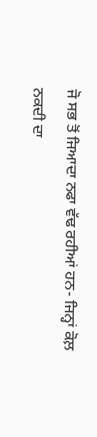ਜੋ ਸਭ ਤੋਂ ਜਿਆਦਾ ਨਫਾ ਵੱਢ ਰਹੀਆਂ ਹਨ- ਜਿਨ੍ਹਾਂ ਕੋਲ਼ ਨਕਦੀ ਦਾ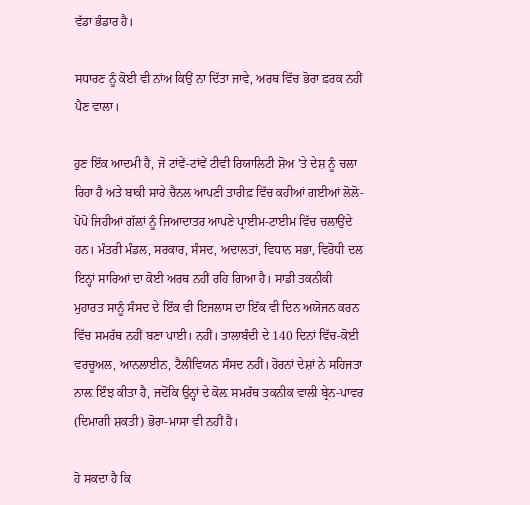ਵੱਡਾ ਭੰਡਾਰ ਹੈ।

ਸਧਾਰਣ ਨੂੰ ਕੋਈ ਵੀ ਨਾਂਅ ਕਿਉਂ ਨਾ ਦਿੱਤਾ ਜਾਵੇ, ਅਰਥ ਵਿੱਚ ਭੋਰਾ ਫ਼ਰਕ ਨਹੀਂ ਪੈਣ ਵਾਲਾ।

ਹੁਣ ਇੱਕ ਆਦਮੀ ਹੈ, ਜੋ ਟਾਂਵੇਂ-ਟਾਂਵੇਂ ਟੀਵੀ ਰਿਯਾਲਿਟੀ ਸ਼ੋਅ 'ਤੇ ਦੇਸ਼ ਨੂੰ ਚਲਾ ਰਿਹਾ ਹੈ ਅਤੇ ਬਾਕੀ ਸਾਰੇ ਚੈਨਲ ਆਪਣੀ ਤਾਰੀਫ਼ ਵਿੱਚ ਕਹੀਆਂ ਗਈਆਂ ਲੋਲੋ-ਪੋਪੋ ਜਿਹੀਆਂ ਗੱਲਾਂ ਨੂੰ ਜਿਆਦਾਤਰ ਆਪਣੇ ਪ੍ਰਾਈਮ-ਟਾਈਮ ਵਿੱਚ ਚਲਾਉਂਦੇ ਹਨ। ਮੰਤਰੀ ਮੰਡਲ, ਸਰਕਾਰ, ਸੰਸਦ, ਅਦਾਲਤਾਂ, ਵਿਧਾਨ ਸਭਾ, ਵਿਰੋਧੀ ਦਲ ਇਨ੍ਹਾਂ ਸਾਰਿਆਂ ਦਾ ਕੋਈ ਅਰਥ ਨਹੀਂ ਰਹਿ ਗਿਆ ਹੈ। ਸਾਡੀ ਤਕਨੀਕੀ ਮੁਹਾਰਤ ਸਾਨੂੰ ਸੰਸਦ ਦੇ ਇੱਕ ਵੀ ਇਜਲਾਸ ਦਾ ਇੱਕ ਵੀ ਦਿਨ ਅਯੋਜਨ ਕਰਨ ਵਿੱਚ ਸਮਰੱਥ ਨਹੀਂ ਬਣਾ ਪਾਈ। ਨਹੀਂ। ਤਾਲਾਬੰਦੀ ਦੇ 140 ਦਿਨਾਂ ਵਿੱਚ-ਕੋਈ ਵਰਚੂਅਲ, ਆਨਲਾਈਨ, ਟੈਲੀਵਿਯਨ ਸੰਸਦ ਨਹੀਂ। ਹੋਰਨਾਂ ਦੇਸ਼ਾਂ ਨੇ ਸਹਿਜਤਾ ਨਾਲ਼ ਇੰਝ ਕੀਤਾ ਹੈ, ਜਦੋਂਕਿ ਉਨ੍ਹਾਂ ਦੇ ਕੋਲ਼ ਸਮਰੱਥ ਤਕਨੀਕ ਵਾਲੀ ਬ੍ਰੇਨ-ਪਾਵਰ (ਦਿਮਾਗੀ ਸ਼ਕਤੀ) ਭੋਰਾ-ਮਾਸਾ ਵੀ ਨਹੀਂ ਹੈ।

ਹੋ ਸਕਦਾ ਹੈ ਕਿ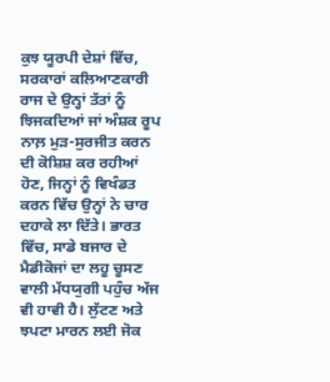ਕੁਝ ਯੂਰਪੀ ਦੇਸ਼ਾਂ ਵਿੱਚ, ਸਰਕਾਰਾਂ ਕਲਿਆਣਕਾਰੀ ਰਾਜ ਦੇ ਉਨ੍ਹਾਂ ਤੱਤਾਂ ਨੂੰ ਝਿਜਕਦਿਆਂ ਜਾਂ ਅੰਸ਼ਕ ਰੂਪ ਨਾਲ਼ ਮੁੜ-ਸੁਰਜੀਤ ਕਰਨ ਦੀ ਕੋਸ਼ਿਸ਼ ਕਰ ਰਹੀਆਂ ਹੋਣ, ਜਿਨ੍ਹਾਂ ਨੂੰ ਵਿਖੰਡਤ ਕਰਨ ਵਿੱਚ ਉਨ੍ਹਾਂ ਨੇ ਚਾਰ ਦਹਾਕੇ ਲਾ ਦਿੱਤੇ। ਭਾਰਤ ਵਿੱਚ, ਸਾਡੇ ਬਜਾਰ ਦੇ ਮੈਡੀਕੋਜਾਂ ਦਾ ਲਹੂ ਚੂਸਣ ਵਾਲੀ ਮੱਧਯੁਗੀ ਪਹੁੰਚ ਅੱਜ ਵੀ ਹਾਵੀ ਹੈ। ਲੁੱਟਣ ਅਤੇ ਝਪਟਾ ਮਾਰਨ ਲਈ ਜੋਕ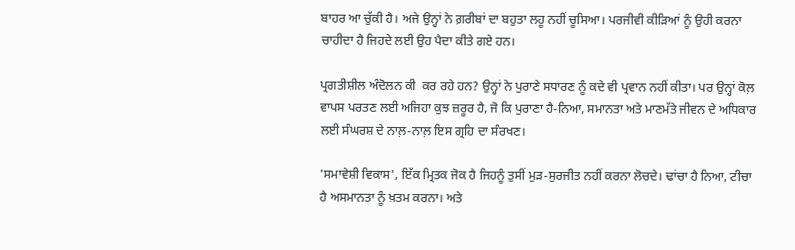ਬਾਹਰ ਆ ਚੁੱਕੀ ਹੈ। ਅਜੇ ਉਨ੍ਹਾਂ ਨੇ ਗ਼ਰੀਬਾਂ ਦਾ ਬਹੁਤਾ ਲਹੂ ਨਹੀਂ ਚੂਸਿਆ। ਪਰਜੀਵੀ ਕੀੜਿਆਂ ਨੂੰ ਉਹੀ ਕਰਨਾ ਚਾਹੀਦਾ ਹੈ ਜਿਹਦੇ ਲਈ ਉਹ ਪੈਦਾ ਕੀਤੇ ਗਏ ਹਨ।

ਪ੍ਰਗਤੀਸ਼ੀਲ ਅੰਦੋਲਨ ਕੀ  ਕਰ ਰਹੇ ਹਨ? ਉਨ੍ਹਾਂ ਨੇ ਪੁਰਾਣੇ ਸਧਾਰਣ ਨੂੰ ਕਦੇ ਵੀ ਪ੍ਰਵਾਨ ਨਹੀਂ ਕੀਤਾ। ਪਰ ਉਨ੍ਹਾਂ ਕੋਲ਼ ਵਾਪਸ ਪਰਤਣ ਲਈ ਅਜਿਹਾ ਕੁਝ ਜ਼ਰੂਰ ਹੈ, ਜੋ ਕਿ ਪੁਰਾਣਾ ਹੈ-ਨਿਆ, ਸਮਾਨਤਾ ਅਤੇ ਮਾਣਮੱਤੇ ਜੀਵਨ ਦੇ ਅਧਿਕਾਰ ਲਈ ਸੰਘਰਸ਼ ਦੇ ਨਾਲ਼-ਨਾਲ਼ ਇਸ ਗ੍ਰਹਿ ਦਾ ਸੰਰਖਣ।

'ਸਮਾਵੇਸ਼ੀ ਵਿਕਾਸ', ਇੱਕ ਮ੍ਰਿਤਕ ਜੋਕ ਹੈ ਜਿਹਨੂੰ ਤੁਸੀਂ ਮੁੜ-ਸੁਰਜੀਤ ਨਹੀਂ ਕਰਨਾ ਲੋਚਦੇ। ਢਾਂਚਾ ਹੈ ਨਿਆ, ਟੀਚਾ ਹੈ ਅਸਮਾਨਤਾ ਨੂੰ ਖ਼ਤਮ ਕਰਨਾ। ਅਤੇ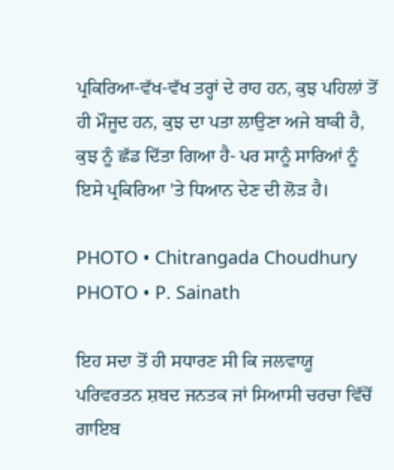ਪ੍ਰਕਿਰਿਆ-ਵੱਖ-ਵੱਖ ਤਰ੍ਹਾਂ ਦੇ ਰਾਹ ਹਨ, ਕੁਝ ਪਹਿਲਾਂ ਤੋਂ ਹੀ ਮੌਜੂਦ ਹਨ, ਕੁਝ ਦਾ ਪਤਾ ਲਾਉਣਾ ਅਜੇ ਬਾਕੀ ਹੈ, ਕੁਝ ਨੂੰ ਛੱਡ ਦਿੱਤਾ ਗਿਆ ਹੈ- ਪਰ ਸਾਨੂੰ ਸਾਰਿਆਂ ਨੂੰ ਇਸੇ ਪ੍ਰਕਿਰਿਆ 'ਤੇ ਧਿਆਨ ਦੇਣ ਦੀ ਲੋੜ ਹੈ।

PHOTO • Chitrangada Choudhury
PHOTO • P. Sainath

ਇਹ ਸਦਾ ਤੋਂ ਹੀ ਸਧਾਰਣ ਸੀ ਕਿ ਜਲਵਾਯੂ ਪਰਿਵਰਤਨ ਸ਼ਬਦ ਜਨਤਕ ਜਾਂ ਸਿਆਸੀ ਚਰਚਾ ਵਿੱਚੋਂ ਗਾਇਬ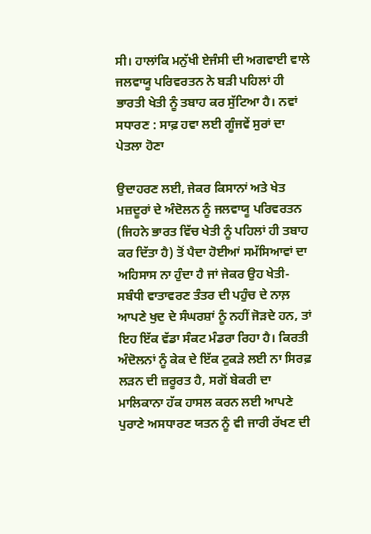ਸੀ। ਹਾਲਾਂਕਿ ਮਨੁੱਖੀ ਏਜੰਸੀ ਦੀ ਅਗਵਾਈ ਵਾਲੇ ਜਲਵਾਯੂ ਪਰਿਵਰਤਨ ਨੇ ਬੜੀ ਪਹਿਲਾਂ ਹੀ ਭਾਰਤੀ ਖੇਤੀ ਨੂੰ ਤਬਾਹ ਕਰ ਸੁੱਟਿਆ ਹੈ। ਨਵਾਂ ਸਧਾਰਣ : ਸਾਫ਼ ਹਵਾ ਲਈ ਗੂੰਜਵੇਂ ਸੁਰਾਂ ਦਾ ਪੇਤਲਾ ਹੋਣਾ

ਉਦਾਹਰਣ ਲਈ, ਜੇਕਰ ਕਿਸਾਨਾਂ ਅਤੇ ਖੇਤ ਮਜ਼ਦੂਰਾਂ ਦੇ ਅੰਦੋਲਨ ਨੂੰ ਜਲਵਾਯੂ ਪਰਿਵਰਤਨ (ਜਿਹਨੇ ਭਾਰਤ ਵਿੱਚ ਖੇਤੀ ਨੂੰ ਪਹਿਲਾਂ ਹੀ ਤਬਾਹ ਕਰ ਦਿੱਤਾ ਹੈ) ਤੋਂ ਪੈਦਾ ਹੋਈਆਂ ਸਮੱਸਿਆਵਾਂ ਦਾ ਅਹਿਸਾਸ ਨਾ ਹੁੰਦਾ ਹੈ ਜਾਂ ਜੇਕਰ ਉਹ ਖੇਤੀ-ਸਬੰਧੀ ਵਾਤਾਵਰਣ ਤੰਤਰ ਦੀ ਪਹੁੰਚ ਦੇ ਨਾਲ਼ ਆਪਣੇ ਖੁਦ ਦੇ ਸੰਘਰਸ਼ਾਂ ਨੂੰ ਨਹੀਂ ਜੋੜਦੇ ਹਨ, ਤਾਂ ਇਹ ਇੱਕ ਵੱਡਾ ਸੰਕਟ ਮੰਡਰਾ ਰਿਹਾ ਹੈ। ਕਿਰਤੀ ਅੰਦੋਲਨਾਂ ਨੂੰ ਕੇਕ ਦੇ ਇੱਕ ਟੁਕੜੇ ਲਈ ਨਾ ਸਿਰਫ਼ ਲੜਨ ਦੀ ਜ਼ਰੂਰਤ ਹੈ, ਸਗੋਂ ਬੇਕਰੀ ਦਾ ਮਾਲਿਕਾਨਾ ਹੱਕ ਹਾਸਲ ਕਰਨ ਲਈ ਆਪਣੇ ਪੁਰਾਣੇ ਅਸਧਾਰਣ ਯਤਨ ਨੂੰ ਵੀ ਜਾਰੀ ਰੱਖਣ ਦੀ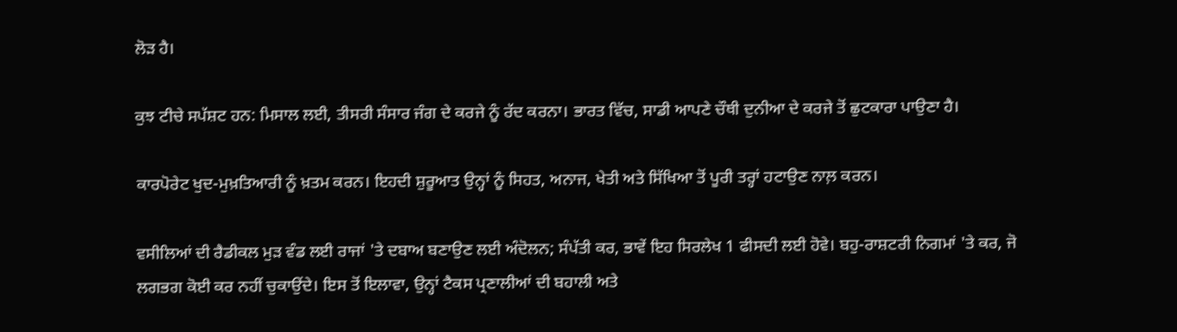ਲੋੜ ਹੈ।

ਕੁਝ ਟੀਚੇ ਸਪੱਸ਼ਟ ਹਨ: ਮਿਸਾਲ ਲਈ, ਤੀਸਰੀ ਸੰਸਾਰ ਜੰਗ ਦੇ ਕਰਜੇ ਨੂੰ ਰੱਦ ਕਰਨਾ। ਭਾਰਤ ਵਿੱਚ, ਸਾਡੀ ਆਪਣੇ ਚੌਥੀ ਦੁਨੀਆ ਦੇ ਕਰਜੇ ਤੋਂ ਛੁਟਕਾਰਾ ਪਾਉਣਾ ਹੈ।

ਕਾਰਪੋਰੇਟ ਖੁਦ-ਮੁਖ਼ਤਿਆਰੀ ਨੂੰ ਖ਼ਤਮ ਕਰਨ। ਇਹਦੀ ਸ਼ੁਰੂਆਤ ਉਨ੍ਹਾਂ ਨੂੰ ਸਿਹਤ, ਅਨਾਜ, ਖੇਤੀ ਅਤੇ ਸਿੱਖਿਆ ਤੋਂ ਪੂਰੀ ਤਰ੍ਹਾਂ ਹਟਾਉਣ ਨਾਲ਼ ਕਰਨ।

ਵਸੀਲਿਆਂ ਦੀ ਰੈਡੀਕਲ ਮੁੜ ਵੰਡ ਲਈ ਰਾਜਾਂ 'ਤੇ ਦਬਾਅ ਬਣਾਉਣ ਲਈ ਅੰਦੋਲਨ; ਸੰਪੱਤੀ ਕਰ, ਭਾਵੇਂ ਇਹ ਸਿਰਲੇਖ 1 ਫੀਸਦੀ ਲਈ ਹੋਵੇ। ਬਹੁ-ਰਾਸ਼ਟਰੀ ਨਿਗਮਾਂ 'ਤੇ ਕਰ, ਜੋ ਲਗਭਗ ਕੋਈ ਕਰ ਨਹੀਂ ਚੁਕਾਉਂਦੇ। ਇਸ ਤੋਂ ਇਲਾਵਾ, ਉਨ੍ਹਾਂ ਟੈਕਸ ਪ੍ਰਣਾਲੀਆਂ ਦੀ ਬਹਾਲੀ ਅਤੇ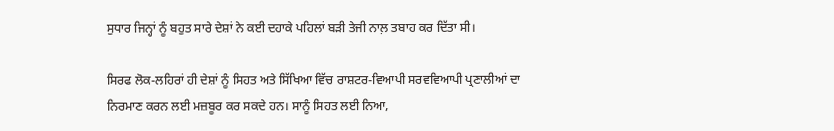ਸੁਧਾਰ ਜਿਨ੍ਹਾਂ ਨੂੰ ਬਹੁਤ ਸਾਰੇ ਦੇਸ਼ਾਂ ਨੇ ਕਈ ਦਹਾਕੇ ਪਹਿਲਾਂ ਬੜੀ ਤੇਜੀ ਨਾਲ਼ ਤਬਾਹ ਕਰ ਦਿੱਤਾ ਸੀ।

ਸਿਰਫ ਲੋਕ-ਲਹਿਰਾਂ ਹੀ ਦੇਸ਼ਾਂ ਨੂੰ ਸਿਹਤ ਅਤੇ ਸਿੱਖਿਆ ਵਿੱਚ ਰਾਸ਼ਟਰ-ਵਿਆਪੀ ਸਰਵਵਿਆਪੀ ਪ੍ਰਣਾਲੀਆਂ ਦਾ ਨਿਰਮਾਣ ਕਰਨ ਲਈ ਮਜ਼ਬੂਰ ਕਰ ਸਕਦੇ ਹਨ। ਸਾਨੂੰ ਸਿਹਤ ਲਈ ਨਿਆ,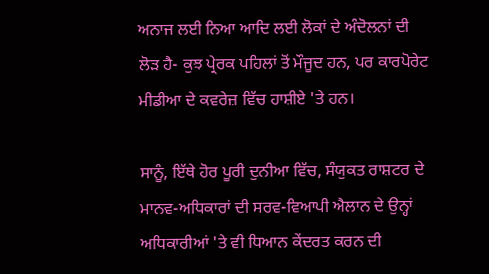ਅਨਾਜ ਲਈ ਨਿਆ ਆਦਿ ਲਈ ਲੋਕਾਂ ਦੇ ਅੰਦੋਲਨਾਂ ਦੀ ਲੋੜ ਹੈ- ਕੁਝ ਪ੍ਰੇਰਕ ਪਹਿਲਾਂ ਤੋਂ ਮੌਜੂਦ ਹਨ, ਪਰ ਕਾਰਪੋਰੇਟ ਮੀਡੀਆ ਦੇ ਕਵਰੇਜ਼ ਵਿੱਚ ਹਾਸ਼ੀਏ 'ਤੇ ਹਨ।

ਸਾਨੂੰ, ਇੱਥੇ ਹੋਰ ਪੂਰੀ ਦੁਨੀਆ ਵਿੱਚ, ਸੰਯੁਕਤ ਰਾਸ਼ਟਰ ਦੇ ਮਾਨਵ-ਅਧਿਕਾਰਾਂ ਦੀ ਸਰਵ-ਵਿਆਪੀ ਐਲਾਨ ਦੇ ਉਨ੍ਹਾਂ ਅਧਿਕਾਰੀਆਂ 'ਤੇ ਵੀ ਧਿਆਨ ਕੇਂਦਰਤ ਕਰਨ ਦੀ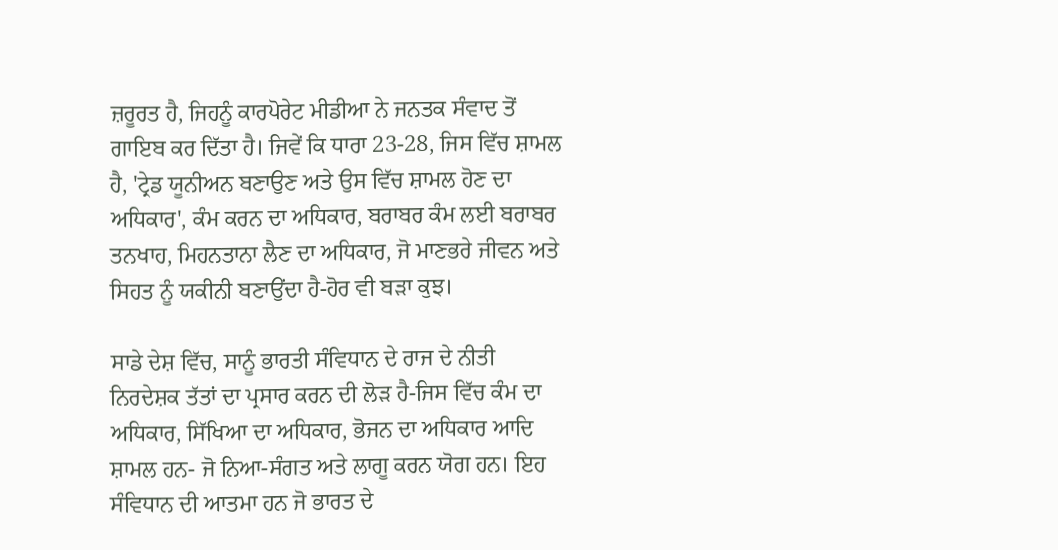ਜ਼ਰੂਰਤ ਹੈ, ਜਿਹਨੂੰ ਕਾਰਪੋਰੇਟ ਮੀਡੀਆ ਨੇ ਜਨਤਕ ਸੰਵਾਦ ਤੋਂ ਗਾਇਬ ਕਰ ਦਿੱਤਾ ਹੈ। ਜਿਵੇਂ ਕਿ ਧਾਰਾ 23-28, ਜਿਸ ਵਿੱਚ ਸ਼ਾਮਲ ਹੈ, 'ਟ੍ਰੇਡ ਯੂਨੀਅਨ ਬਣਾਉਣ ਅਤੇ ਉਸ ਵਿੱਚ ਸ਼ਾਮਲ ਹੋਣ ਦਾ ਅਧਿਕਾਰ', ਕੰਮ ਕਰਨ ਦਾ ਅਧਿਕਾਰ, ਬਰਾਬਰ ਕੰਮ ਲਈ ਬਰਾਬਰ ਤਨਖਾਹ, ਮਿਹਨਤਾਨਾ ਲੈਣ ਦਾ ਅਧਿਕਾਰ, ਜੋ ਮਾਣਭਰੇ ਜੀਵਨ ਅਤੇ ਸਿਹਤ ਨੂੰ ਯਕੀਨੀ ਬਣਾਉਂਦਾ ਹੈ-ਹੋਰ ਵੀ ਬੜਾ ਕੁਝ।

ਸਾਡੇ ਦੇਸ਼ ਵਿੱਚ, ਸਾਨੂੰ ਭਾਰਤੀ ਸੰਵਿਧਾਨ ਦੇ ਰਾਜ ਦੇ ਨੀਤੀ ਨਿਰਦੇਸ਼ਕ ਤੱਤਾਂ ਦਾ ਪ੍ਰਸਾਰ ਕਰਨ ਦੀ ਲੋੜ ਹੈ-ਜਿਸ ਵਿੱਚ ਕੰਮ ਦਾ ਅਧਿਕਾਰ, ਸਿੱਖਿਆ ਦਾ ਅਧਿਕਾਰ, ਭੋਜਨ ਦਾ ਅਧਿਕਾਰ ਆਦਿ ਸ਼ਾਮਲ ਹਨ- ਜੋ ਨਿਆ-ਸੰਗਤ ਅਤੇ ਲਾਗੂ ਕਰਨ ਯੋਗ ਹਨ। ਇਹ ਸੰਵਿਧਾਨ ਦੀ ਆਤਮਾ ਹਨ ਜੋ ਭਾਰਤ ਦੇ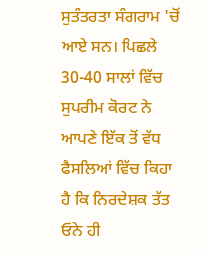ਸੁਤੰਤਰਤਾ ਸੰਗਰਾਮ 'ਚੋਂ ਆਏ ਸਨ। ਪਿਛਲੇ 30-40 ਸਾਲਾਂ ਵਿੱਚ ਸੁਪਰੀਮ ਕੋਰਟ ਨੇ ਆਪਣੇ ਇੱਕ ਤੋਂ ਵੱਧ ਫੈਸਲਿਆਂ ਵਿੱਚ ਕਿਹਾ ਹੈ ਕਿ ਨਿਰਦੇਸ਼ਕ ਤੱਤ ਓਨੇ ਹੀ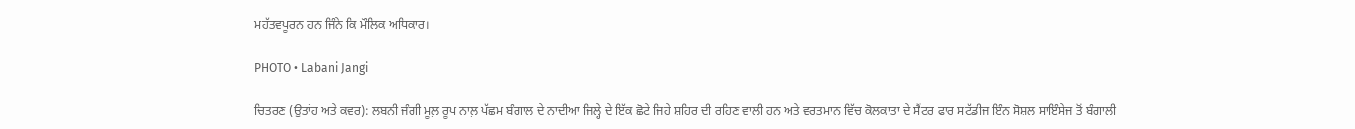ਮਹੱਤਵਪੂਰਨ ਹਨ ਜਿੰਨੇ ਕਿ ਮੌਲਿਕ ਅਧਿਕਾਰ।

PHOTO • Labani Jangi

ਚਿਤਰਣ (ਉਤਾਂਹ ਅਤੇ ਕਵਰ): ਲਬਨੀ ਜੰਗੀ ਮੂਲ਼ ਰੂਪ ਨਾਲ਼ ਪੱਛਮ ਬੰਗਾਲ ਦੇ ਨਾਦੀਆ ਜਿਲ੍ਹੇ ਦੇ ਇੱਕ ਛੋਟੇ ਜਿਹੇ ਸ਼ਹਿਰ ਦੀ ਰਹਿਣ ਵਾਲੀ ਹਨ ਅਤੇ ਵਰਤਮਾਨ ਵਿੱਚ ਕੋਲਕਾਤਾ ਦੇ ਸੈਂਟਰ ਫਾਰ ਸਟੱਡੀਜ ਇੰਨ ਸੋਸ਼ਲ ਸਾਇੰਸੇਜ ਤੋਂ ਬੰਗਾਲੀ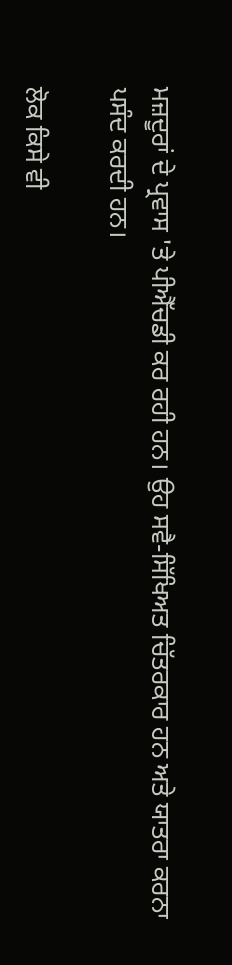ਮਜ਼ਦੂਰਾਂ ਦੇ ਪ੍ਰਵਾਸ 'ਤੇ ਪੀਐੱਚਡੀ ਕਰ ਰਹੀ ਹਨ। ਉਹ ਸਵੈ-ਸਿੱਖਿਅਤ ਚਿੱਤਰਕਾਰ ਹਨ ਅਤੇ ਯਾਤਰਾ ਕਰਨਾ ਪਸੰਦ ਕਰਦੀ ਹਨ।

ਲੋਕ ਕਿਸੇ ਵੀ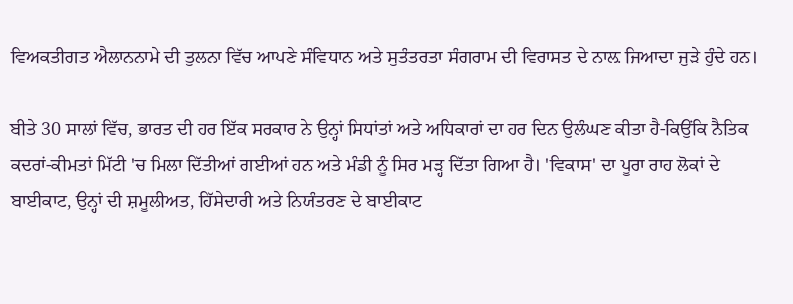ਵਿਅਕਤੀਗਤ ਐਲਾਨਨਾਮੇ ਦੀ ਤੁਲਨਾ ਵਿੱਚ ਆਪਣੇ ਸੰਵਿਧਾਨ ਅਤੇ ਸੁਤੰਤਰਤਾ ਸੰਗਰਾਮ ਦੀ ਵਿਰਾਸਤ ਦੇ ਨਾਲ਼ ਜਿਆਦਾ ਜੁੜੇ ਹੁੰਦੇ ਹਨ।

ਬੀਤੇ 30 ਸਾਲਾਂ ਵਿੱਚ, ਭਾਰਤ ਦੀ ਹਰ ਇੱਕ ਸਰਕਾਰ ਨੇ ਉਨ੍ਹਾਂ ਸਿਧਾਂਤਾਂ ਅਤੇ ਅਧਿਕਾਰਾਂ ਦਾ ਹਰ ਦਿਨ ਉਲੰਘਣ ਕੀਤਾ ਹੈ-ਕਿਉਂਕਿ ਨੈਤਿਕ ਕਦਰਾਂ-ਕੀਮਤਾਂ ਮਿੱਟੀ 'ਚ ਮਿਲਾ ਦਿੱਤੀਆਂ ਗਈਆਂ ਹਨ ਅਤੇ ਮੰਡੀ ਨੂੰ ਸਿਰ ਮੜ੍ਹ ਦਿੱਤਾ ਗਿਆ ਹੈ। 'ਵਿਕਾਸ' ਦਾ ਪੂਰਾ ਰਾਹ ਲੋਕਾਂ ਦੇ ਬਾਈਕਾਟ, ਉਨ੍ਹਾਂ ਦੀ ਸ਼ਮੂਲੀਅਤ, ਹਿੱਸੇਦਾਰੀ ਅਤੇ ਨਿਯੰਤਰਣ ਦੇ ਬਾਈਕਾਟ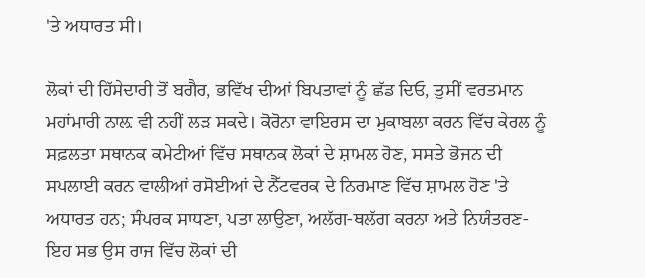'ਤੇ ਅਧਾਰਤ ਸੀ।

ਲੋਕਾਂ ਦੀ ਹਿੱਸੇਦਾਰੀ ਤੋਂ ਬਗੈਰ, ਭਵਿੱਖ ਦੀਆਂ ਬਿਪਤਾਵਾਂ ਨੂੰ ਛੱਡ ਦਿਓ, ਤੁਸੀਂ ਵਰਤਮਾਨ ਮਹਾਂਮਾਰੀ ਨਾਲ਼ ਵੀ ਨਹੀਂ ਲੜ ਸਕਦੇ। ਕੋਰੋਨਾ ਵਾਇਰਸ ਦਾ ਮੁਕਾਬਲਾ ਕਰਨ ਵਿੱਚ ਕੇਰਲ ਨੂੰ ਸਫ਼ਲਤਾ ਸਥਾਨਕ ਕਮੇਟੀਆਂ ਵਿੱਚ ਸਥਾਨਕ ਲੋਕਾਂ ਦੇ ਸ਼ਾਮਲ ਹੋਣ, ਸਸਤੇ ਭੋਜਨ ਦੀ ਸਪਲਾਈ ਕਰਨ ਵਾਲੀਆਂ ਰਸੋਈਆਂ ਦੇ ਨੈੱਟਵਰਕ ਦੇ ਨਿਰਮਾਣ ਵਿੱਚ ਸ਼ਾਮਲ ਹੋਣ 'ਤੇ ਅਧਾਰਤ ਹਨ; ਸੰਪਰਕ ਸਾਧਣਾ, ਪਤਾ ਲਾਉਣਾ, ਅਲੱਗ-ਥਲੱਗ ਕਰਨਾ ਅਤੇ ਨਿਯੰਤਰਣ-ਇਹ ਸਭ ਉਸ ਰਾਜ ਵਿੱਚ ਲੋਕਾਂ ਦੀ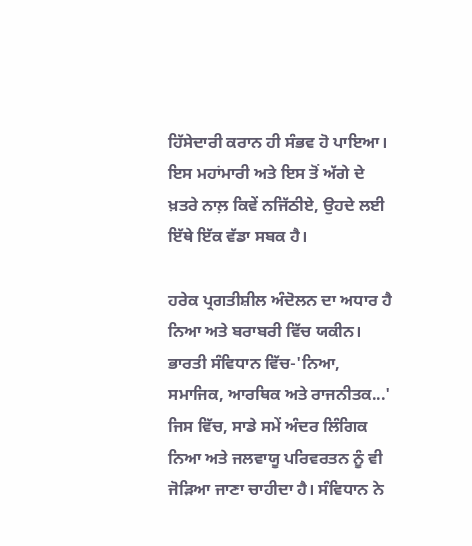ਹਿੱਸੇਦਾਰੀ ਕਰਾਨ ਹੀ ਸੰਭਵ ਹੋ ਪਾਇਆ। ਇਸ ਮਹਾਂਮਾਰੀ ਅਤੇ ਇਸ ਤੋਂ ਅੱਗੇ ਦੇ ਖ਼ਤਰੇ ਨਾਲ਼ ਕਿਵੇਂ ਨਜਿੱਠੀਏ, ਉਹਦੇ ਲਈ ਇੱਥੇ ਇੱਕ ਵੱਡਾ ਸਬਕ ਹੈ।

ਹਰੇਕ ਪ੍ਰਗਤੀਸ਼ੀਲ ਅੰਦੋਲਨ ਦਾ ਅਧਾਰ ਹੈ ਨਿਆ ਅਤੇ ਬਰਾਬਰੀ ਵਿੱਚ ਯਕੀਨ। ਭਾਰਤੀ ਸੰਵਿਧਾਨ ਵਿੱਚ-'ਨਿਆ, ਸਮਾਜਿਕ, ਆਰਥਿਕ ਅਤੇ ਰਾਜਨੀਤਕ...' ਜਿਸ ਵਿੱਚ, ਸਾਡੇ ਸਮੇਂ ਅੰਦਰ ਲਿੰਗਿਕ ਨਿਆ ਅਤੇ ਜਲਵਾਯੂ ਪਰਿਵਰਤਨ ਨੂੰ ਵੀ ਜੋੜਿਆ ਜਾਣਾ ਚਾਹੀਦਾ ਹੈ। ਸੰਵਿਧਾਨ ਨੇ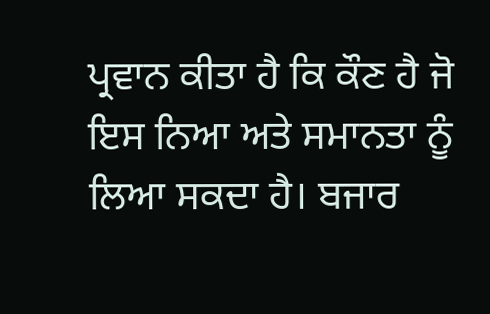ਪ੍ਰਵਾਨ ਕੀਤਾ ਹੈ ਕਿ ਕੌਣ ਹੈ ਜੋ ਇਸ ਨਿਆ ਅਤੇ ਸਮਾਨਤਾ ਨੂੰ ਲਿਆ ਸਕਦਾ ਹੈ। ਬਜਾਰ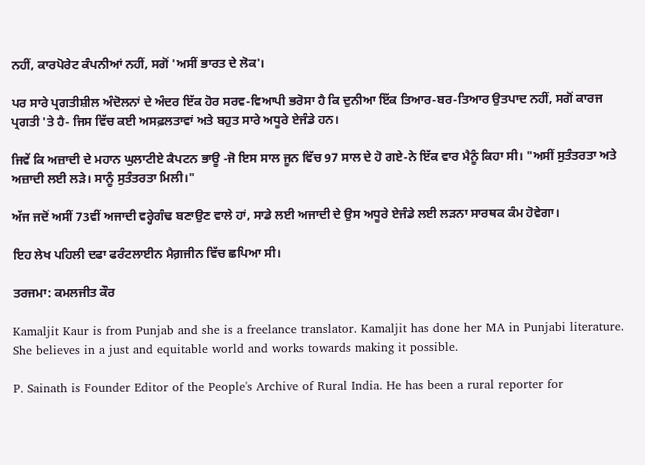ਨਹੀਂ, ਕਾਰਪੋਰੇਟ ਕੰਪਨੀਆਂ ਨਹੀਂ, ਸਗੋਂ 'ਅਸੀਂ ਭਾਰਤ ਦੇ ਲੋਕ'।

ਪਰ ਸਾਰੇ ਪ੍ਰਗਤੀਸ਼ੀਲ ਅੰਦੋਲਨਾਂ ਦੇ ਅੰਦਰ ਇੱਕ ਹੋਰ ਸਰਵ-ਵਿਆਪੀ ਭਰੋਸਾ ਹੈ ਕਿ ਦੁਨੀਆ ਇੱਕ ਤਿਆਰ-ਬਰ-ਤਿਆਰ ਉਤਪਾਦ ਨਹੀਂ, ਸਗੋਂ ਕਾਰਜ ਪ੍ਰਗਤੀ 'ਤੇ ਹੈ- ਜਿਸ ਵਿੱਚ ਕਈ ਅਸਫ਼ਲਤਾਵਾਂ ਅਤੇ ਬਹੁਤ ਸਾਰੇ ਅਧੂਰੇ ਏਜੰਡੇ ਹਨ।

ਜਿਵੇਂ ਕਿ ਅਜ਼ਾਦੀ ਦੇ ਮਹਾਨ ਘੁਲਾਟੀਏ ਕੈਪਟਨ ਭਾਊ -ਜੋ ਇਸ ਸਾਲ ਜੂਨ ਵਿੱਚ 97 ਸਾਲ ਦੇ ਹੋ ਗਏ-ਨੇ ਇੱਕ ਵਾਰ ਮੈਨੂੰ ਕਿਹਾ ਸੀ। "ਅਸੀਂ ਸੁਤੰਤਰਤਾ ਅਤੇ ਅਜ਼ਾਦੀ ਲਈ ਲੜੇ। ਸਾਨੂੰ ਸੁਤੰਤਰਤਾ ਮਿਲੀ।"

ਅੱਜ ਜਦੋਂ ਅਸੀਂ 73ਵੀਂ ਅਜਾਦੀ ਵਰ੍ਹੇਗੰਢ ਬਣਾਉਣ ਵਾਲੇ ਹਾਂ, ਸਾਡੇ ਲਈ ਅਜਾਦੀ ਦੇ ਉਸ ਅਧੂਰੇ ਏਜੰਡੇ ਲਈ ਲੜਨਾ ਸਾਰਥਕ ਕੰਮ ਹੋਵੇਗਾ।

ਇਹ ਲੇਖ ਪਹਿਲੀ ਦਫਾ ਫਰੰਟਲਾਈਨ ਮੈਗ਼ਜੀਨ ਵਿੱਚ ਛਪਿਆ ਸੀ।

ਤਰਜਮਾ: ਕਮਲਜੀਤ ਕੌਰ

Kamaljit Kaur is from Punjab and she is a freelance translator. Kamaljit has done her MA in Punjabi literature. She believes in a just and equitable world and works towards making it possible.

P. Sainath is Founder Editor of the People's Archive of Rural India. He has been a rural reporter for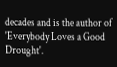decades and is the author of 'Everybody Loves a Good Drought'.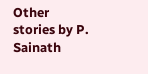Other stories by P. Sainath